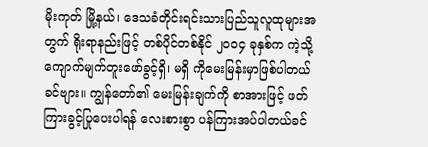မိုးကုတ် မြို့နယ်၊ ဒေသခံတိုင်းရင်းသားပြည်သူလူထုများအတွက် ရိုးရာနည်းဖြင့် တစ်ပိုင်တစ်နိုင် ၂၀၀၄ ခုနှစ်က ကဲ့သို့ ကျောက်မျက်တူးဖော်ခွင့်ရှိ၊ မရှိ ကိုမေးမြန်းမှာဖြစ်ပါတယ်ခင်ဗျား။ ကျွန်တော်၏ မေးမြန်းချက်ကို စာအားဖြင့် ဖတ်ကြားခွင့်ပြုပေးပါရန် လေးစားစွာ ပန်ကြားအပ်ပါတယ်ခင်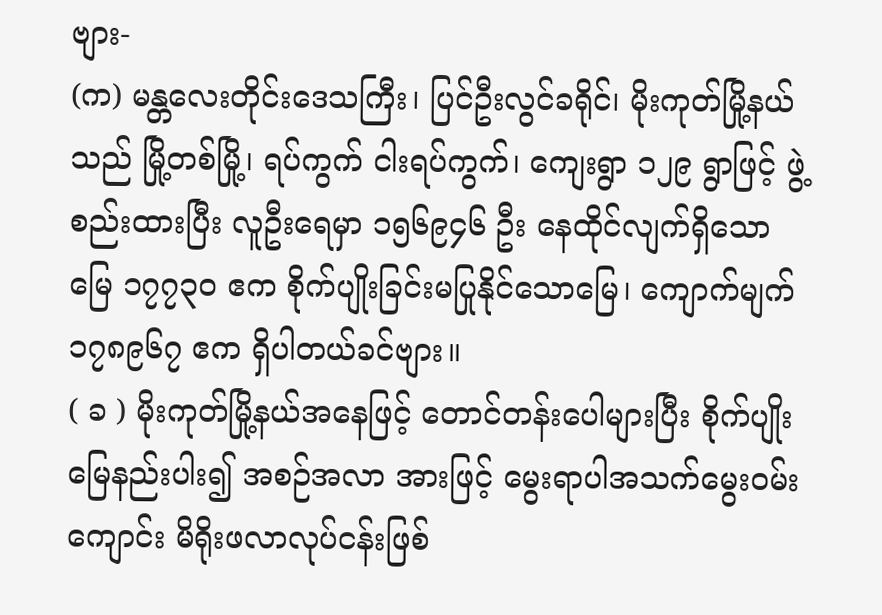ဗျား-
(က) မန္တလေးတိုင်းဒေသကြီး၊ ပြင်ဦးလွင်ခရိုင်၊ မိုးကုတ်မြို့နယ်သည် မြို့တစ်မြို့၊ ရပ်ကွက် ငါးရပ်ကွက်၊ ကျေးရွာ ၁၂၉ ရွာဖြင့် ဖွဲ့စည်းထားပြီး လူဦးရေမှာ ၁၅၆၉၄၆ ဦး နေထိုင်လျက်ရှိသော မြေ ၁၇၇၃၀ ဧက စိုက်ပျိုးခြင်းမပြုနိုင်သောမြေ၊ ကျောက်မျက် ၁၇၈၉၆၇ ဧက ရှိပါတယ်ခင်ဗျား။
( ခ ) မိုးကုတ်မြို့နယ်အနေဖြင့် တောင်တန်းပေါများပြီး စိုက်ပျိုးမြေနည်းပါး၍ အစဉ်အလာ အားဖြင့် မွေးရာပါအသက်မွေးဝမ်းကျောင်း မိရိုးဖလာလုပ်ငန်းဖြစ်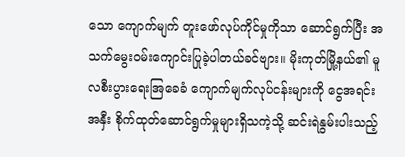သော ကျောက်မျက် တူးဖော်လုပ်ကိုင်မှုကိုသာ ဆောင်ရွက်ပြီး အသက်မွေးဝမ်းကျောင်းပြုခဲ့ပါတယ်ခင်ဗျား။ မိုးကုတ်မြို့နယ်၏ မူလစီးပွားရေးအြခေခံ ကျောက်မျက်လုပ်ငန်းများကို ငွေအရင်းအနှီး စိုက်ထုတ်ဆောင်ရွက်မှုများရှိသကဲ့သို့ ဆင်းရဲနွမ်းပါးသည့်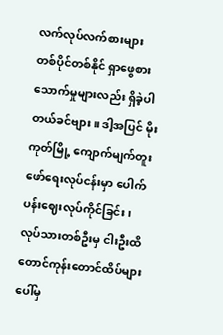လက်လုပ်လက်စားများ တစ်ပိုင်တစ်နိုင် ရှာဖွေစားသောက်မှုများလည်း ရှိခဲ့ပါတယ်ခင်ဗျား။ ဒါ့အပြင် မိုးကုတ်မြို့ ကျောက်မျက်တူးဖော်ရေးလုပ်ငန်းမှာ ပေါက်ပန်းဈေးလုပ်ကိုင်ခြင်း၊ လုပ်သားတစ်ဦးမှ ငါးဦးထိ တောင်ကုန်းတောင်ထိပ်များပေါ်မှ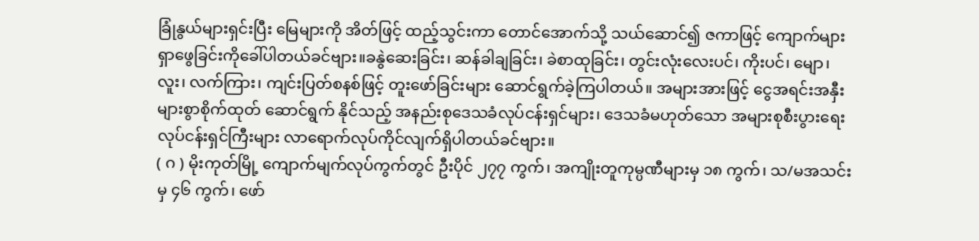ခြုံနွယ်များရှင်းပြီး မြေများကို အိတ်ဖြင့် ထည့်သွင်းကာ တောင်အောက်သို့ သယ်ဆောင်၍ ဇကာဖြင့် ကျောက်များရှာဖွေခြင်းကိုခေါ်ပါတယ်ခင်ဗျား။ခနွဲဆေးခြင်း၊ ဆန်ခါချခြင်း၊ ခဲစာထုခြင်း၊ တွင်းလုံးလေးပင်၊ ကိုးပင်၊ မျော၊ လူး၊ လက်ကြား၊ ကျင်းပြတ်စနစ်ဖြင့် တူးဖော်ခြင်းများ ဆောင်ရွက်ခဲ့ကြပါတယ်။ အများအားဖြင့် ငွေအရင်းအနှီးများစွာစိုက်ထုတ် ဆောင်ရွက် နိုင်သည့် အနည်းစုဒေသခံလုပ်ငန်းရှင်များ၊ ဒေသခံမဟုတ်သော အများစုစီးပွားရေး လုပ်ငန်းရှင်ကြီးများ လာရောက်လုပ်ကိုင်လျက်ရှိပါတယ်ခင်ဗျား။
( ဂ ) မိုးကုတ်မြို့ ကျောက်မျက်လုပ်ကွက်တွင် ဦးပိုင် ၂၇၇ ကွက်၊ အကျိုးတူကုမ္ပဏီများမှ ၁၈ ကွက်၊ သ/မအသင်းမှ ၄၆ ကွက်၊ ဖော်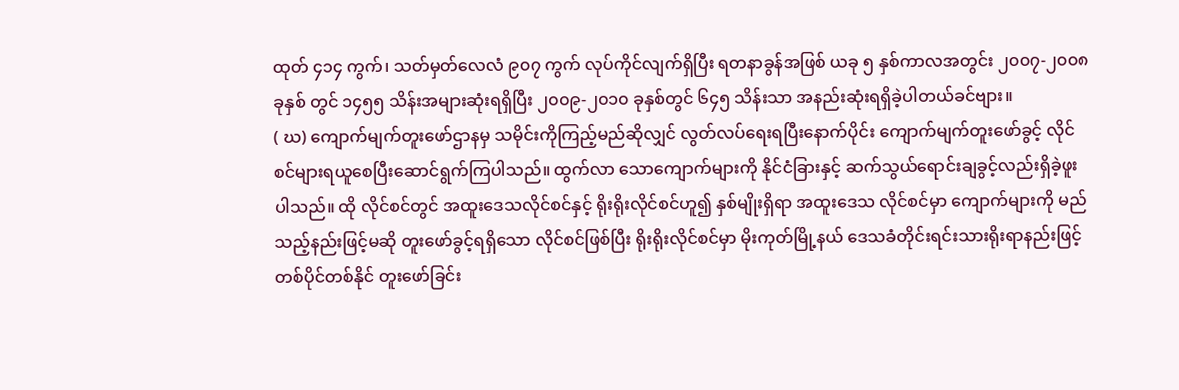ထုတ် ၄၁၄ ကွက်၊ သတ်မှတ်လေလံ ၉၀၇ ကွက် လုပ်ကိုင်လျက်ရှိပြီး ရတနာခွန်အဖြစ် ယခု ၅ နှစ်ကာလအတွင်း ၂၀၀၇-၂၀၀၈ ခုနှစ် တွင် ၁၄၅၅ သိန်းအများဆုံးရရှိပြီး ၂၀၀၉-၂၀၁၀ ခုနှစ်တွင် ၆၄၅ သိန်းသာ အနည်းဆုံးရရှိခဲ့ပါတယ်ခင်ဗျား။
( ဃ) ကျောက်မျက်တူးဖော်ဌာနမှ သမိုင်းကိုကြည့်မည်ဆိုလျှင် လွတ်လပ်ရေးရပြီးနောက်ပိုင်း ကျောက်မျက်တူးဖော်ခွင့် လိုင်စင်များရယူစေပြီးဆောင်ရွက်ကြပါသည်။ ထွက်လာ သောကျောက်များကို နိုင်ငံခြားနှင့် ဆက်သွယ်ရောင်းချခွင့်လည်းရှိခဲ့ဖူးပါသည်။ ထို လိုင်စင်တွင် အထူးဒေသလိုင်စင်နှင့် ရိုးရိုးလိုင်စင်ဟူ၍ နှစ်မျိုးရှိရာ အထူးဒေသ လိုင်စင်မှာ ကျောက်များကို မည်သည့်နည်းဖြင့်မဆို တူးဖော်ခွင့်ရရှိသော လိုင်စင်ဖြစ်ပြီး ရိုးရိုးလိုင်စင်မှာ မိုးကုတ်မြို့နယ် ဒေသခံတိုင်းရင်းသားရိုးရာနည်းဖြင့် တစ်ပိုင်တစ်နိုင် တူးဖော်ခြင်း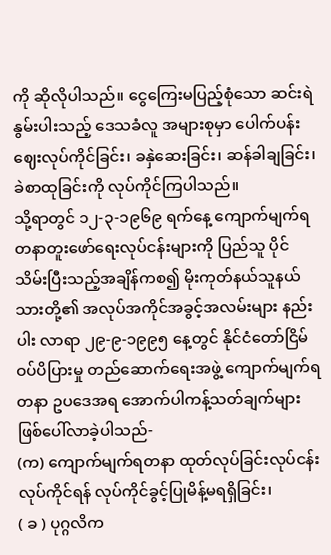ကို ဆိုလိုပါသည်။ ငွေကြေးမပြည့်စုံသော ဆင်းရဲနွမ်းပါးသည့် ဒေသခံလူ အများစုမှာ ပေါက်ပန်းဈေးလုပ်ကိုင်ခြင်း၊ ခနှဲဆေးခြင်း၊ ဆန်ခါချခြင်း၊ ခဲစာထုခြင်းကို လုပ်ကိုင်ကြပါသည်။
သို့ရာတွင် ၁၂-၃-၁၉၆၉ ရက်နေ့ ကျောက်မျက်ရတနာတူးဖော်ရေးလုပ်ငန်းများကို ပြည်သူ ပိုင်သိမ်းပြီးသည့်အချိန်ကစ၍ မိုးကုတ်နယ်သူနယ်သားတို့၏ အလုပ်အကိုင်အခွင့်အလမ်းများ နည်းပါး လာရာ ၂၉-၉-၁၉၉၅ နေ့တွင် နိုင်ငံတော်ငြိမ်ဝပ်ပိပြားမှု တည်ဆောက်ရေးအဖွဲ့ ကျောက်မျက်ရတနာ ဥပဒေအရ အောက်ပါကန့်သတ်ချက်များ ဖြစ်ပေါ်လာခဲ့ပါသည်-
(က) ကျောက်မျက်ရတနာ ထုတ်လုပ်ခြင်းလုပ်ငန်းလုပ်ကိုင်ရန် လုပ်ကိုင်ခွင့်ပြုမိန့်မရရှိခြင်း၊
( ခ ) ပုဂ္ဂလိက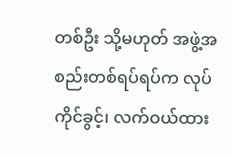တစ်ဦး သို့မဟုတ် အဖွဲ့အစည်းတစ်ရပ်ရပ်က လုပ်ကိုင်ခွင့်၊ လက်ဝယ်ထား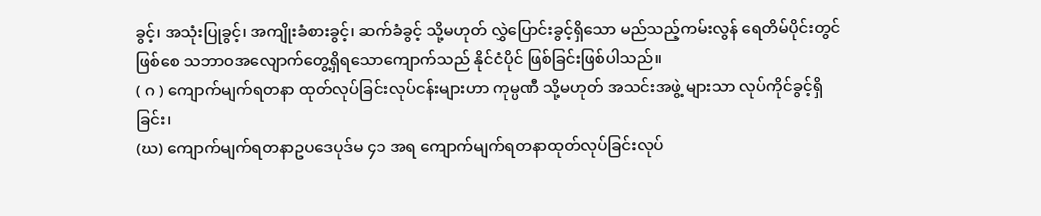ခွင့်၊ အသုံးပြုခွင့်၊ အကျိုးခံစားခွင့်၊ ဆက်ခံခွင့် သို့မဟုတ် လွှဲပြောင်းခွင့်ရှိသော မည်သည့်ကမ်းလွန် ရေတိမ်ပိုင်းတွင်ဖြစ်စေ သဘာဝအလျောက်တွေ့ရှိရသောကျောက်သည် နိုင်ငံပိုင် ဖြစ်ခြင်းဖြစ်ပါသည်။
( ဂ ) ကျောက်မျက်ရတနာ ထုတ်လုပ်ခြင်းလုပ်ငန်းများဟာ ကုမ္ပဏီ သို့မဟုတ် အသင်းအဖွဲ့ များသာ လုပ်ကိုင်ခွင့်ရှိခြင်း၊
(ဃ) ကျောက်မျက်ရတနာဥပဒေပုဒ်မ ၄၁ အရ ကျောက်မျက်ရတနာထုတ်လုပ်ခြင်းလုပ်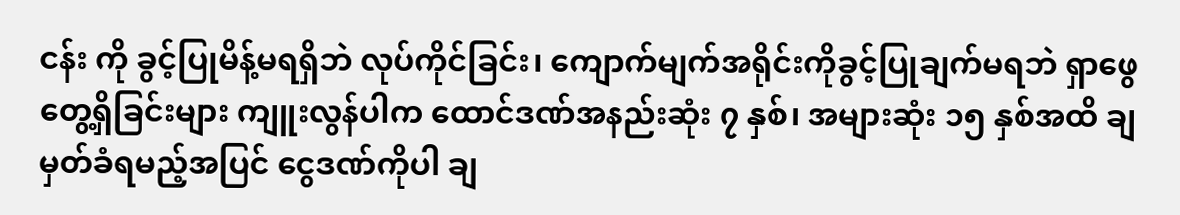ငန်း ကို ခွင့်ပြုမိန့်မရရှိဘဲ လုပ်ကိုင်ခြင်း၊ ကျောက်မျက်အရိုင်းကိုခွင့်ပြုချက်မရဘဲ ရှာဖွေ တွေ့ရှိခြင်းများ ကျူးလွန်ပါက ထောင်ဒဏ်အနည်းဆုံး ၇ နှစ်၊ အများဆုံး ၁၅ နှစ်အထိ ချမှတ်ခံရမည့်အပြင် ငွေဒဏ်ကိုပါ ချ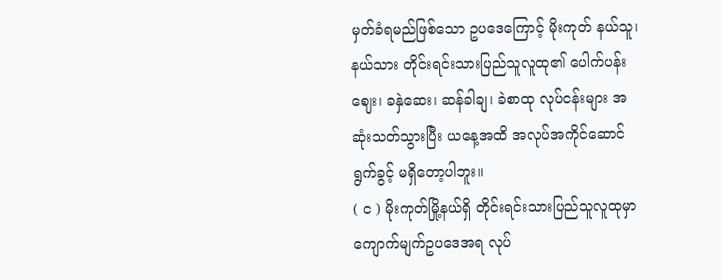မှတ်ခံရမည်ဖြစ်သော ဥပဒေကြောင့် မိုးကုတ် နယ်သူ၊ နယ်သား တိုင်းရင်းသားပြည်သူလူထု၏ ပေါက်ပန်းဈေး၊ ခနှဲဆေး၊ ဆန်ခါချ၊ ခဲစာထု လုပ်ငန်းများ အဆုံးသတ်သွားပြီး ယနေ့အထိ အလုပ်အကိုင်ဆောင်ရွက်ခွင့် မရှိတော့ပါဘူး။
( င ) မိုးကုတ်မြို့နယ်ရှိ တိုင်းရင်းသားပြည်သူလူထုမှာ ကျောက်မျက်ဥပဒေအရ လုပ်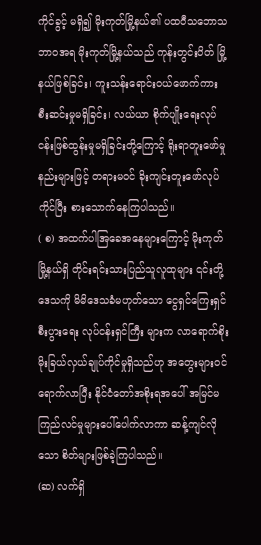ကိုင်ခွင့် မရှိ၍ မိုးကုတ်မြို့နယ်၏ ပထဝီသဘောသဘာဝအရ မိုးကုတ်မြို့နယ်သည် ကုန်းတွင်းပိတ် မြို့နယ်ဖြစ်ခြင်း၊ ကူးသန်းရောင်းဝယ်ဖောက်ကား စီးဆင်းမှုမရှိခြင်း၊ လယ်ယာ စိုက်ပျိုးရေးလုပ်ငန်းဖြစ်ထွန်းမှုမရှိခြင်းတို့ကြောင့် ရိုးရာတူးဖော်မှုနည်းများဖြင့် တရားမဝင် ခိုးကျင်းတူးဖော်လုပ်ကိုင်ပြီး စားသောက်နေကြပါသည်။
( စ) အထက်ပါအြခေအနေများကြောင့် မိုးကုတ်မြို့နယ်ရှိ တိုင်းရင်းသားပြည်သူလူထုများ ၎င်းတို့ဒေသကို မိမိဒေသခံမဟုတ်သော ငွေရှင်ကြေးရှင်စီးပွားရေး လုပ်ငန်းရှင်ကြီး များက လာရောက်စိုးမိုးခြယ်လှယ်ချုပ်ကိုင်မှုရှိသည်ဟု အတွေးများဝင်ရောက်လာပြီး နိုင်ငံတော်အစိုးရအပေါ် အမြင်မကြည်လင်မှုများပေါ်ပေါက်လာကာ ဆန့်ကျင်လိုသော စိတ်များဖြစ်ခဲ့ကြပါသည်။
(ဆ) လက်ရှိ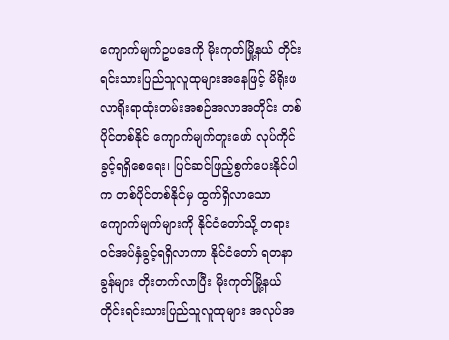ကျောက်မျက်ဥပဒေကို မိုးကုတ်မြို့နယ် တိုင်းရင်းသားပြည်သူလူထုများအနေဖြင့် မိရိုးဖလာရိုးရာထုံးတမ်းအစဉ်အလာအတိုင်း တစ်ပိုင်တစ်နိုင် ကျောက်မျက်တူးဖော် လုပ်ကိုင်ခွင့်ရရှိစေရေး၊ ပြင်ဆင်ဖြည့်စွက်ပေးနိုင်ပါက တစ်ပိုင်တစ်နိုင်မှ ထွက်ရှိလာသော ကျောက်မျက်များကို နိုင်ငံတော်သို့ တရားဝင်အပ်နှံခွင့်ရရှိလာကာ နိုင်ငံတော် ရတနာခွန်များ တိုးတက်လာပြီး မိုးကုတ်မြို့နယ် တိုင်းရင်းသားပြည်သူလူထုများ အလုပ်အ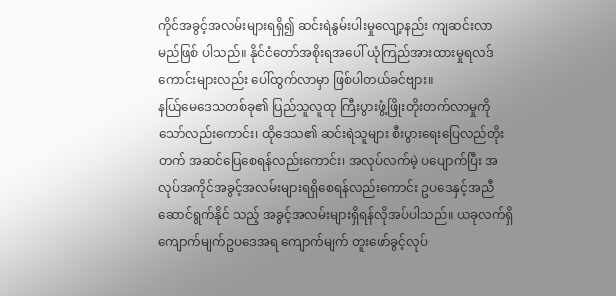ကိုင်အခွင့်အလမ်းများရရှိ၍ ဆင်းရဲနွမ်းပါးမှုလျော့နည်း ကျဆင်းလာမည်ဖြစ် ပါသည်။ နိုင်ငံတော်အစိုးရအပေါ် ယုံကြည်အားထားမှုရလဒ်ကောင်းများလည်း ပေါ်ထွက်လာမှာ ဖြစ်ပါတယ်ခင်ဗျား။
နယ်ြမေဒေသတစ်ခု၏ ပြည်သူလူထု ကြီးပွားဖွံ့ဖြိုးတိုးတက်လာမှုကိုသော်လည်းကောင်း၊ ထိုဒေသ၏ ဆင်းရဲသူများ စီးပွားရေးပြေလည်တိုးတက် အဆင်ပြေစေရန်လည်းကောင်း၊ အလုပ်လက်မဲ့ ပပျောက်ပြီး အလုပ်အကိုင်အခွင့်အလမ်းများရရှိစေရန်လည်းကောင်း ဥပဒေနှင့်အညီ ဆောင်ရွက်နိုင် သည့် အခွင့်အလမ်းများရှိရန်လိုအပ်ပါသည်။ ယခုလက်ရှိ ကျောက်မျက်ဥပဒေအရ ကျောက်မျက် တူးဖော်ခွင့်လုပ်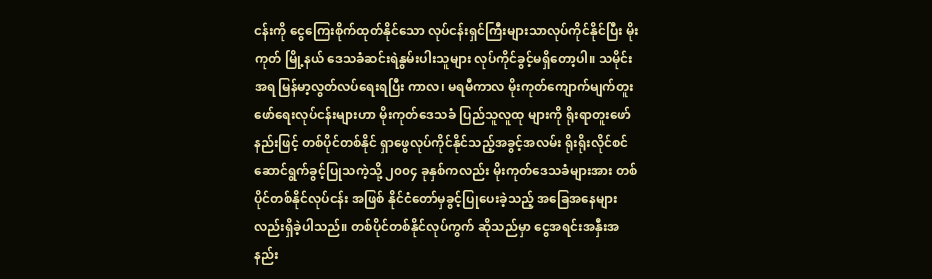ငန်းကို ငွေကြေးစိုက်ထုတ်နိုင်သော လုပ်ငန်းရှင်ကြီးများသာလုပ်ကိုင်နိုင်ပြီး မိုးကုတ် မြို့နယ် ဒေသခံဆင်းရဲနွမ်းပါးသူများ လုပ်ကိုင်ခွင့်မရှိတော့ပါ။ သမိုင်းအရ မြန်မာ့လွတ်လပ်ရေးရပြီး ကာလ၊ မရမီကာလ မိုးကုတ်ကျောက်မျက်တူးဖော်ရေးလုပ်ငန်းများဟာ မိုးကုတ်ဒေသခံ ပြည်သူလူထု များကို ရိုးရာတူးဖော်နည်းဖြင့် တစ်ပိုင်တစ်နိုင် ရှာဖွေလုပ်ကိုင်နိုင်သည့်အခွင့်အလမ်း ရိုးရိုးလိုင်စင် ဆောင်ရွက်ခွင့်ပြုသကဲ့သို့ ၂၀၀၄ ခုနှစ်ကလည်း မိုးကုတ်ဒေသခံများအား တစ်ပိုင်တစ်နိုင်လုပ်ငန်း အဖြစ် နိုင်ငံတော်မှခွင့်ပြုပေးခဲ့သည့် အခြေအနေများလည်းရှိခဲ့ပါသည်။ တစ်ပိုင်တစ်နိုင်လုပ်ကွက် ဆိုသည်မှာ ငွေအရင်းအနှီးအနည်း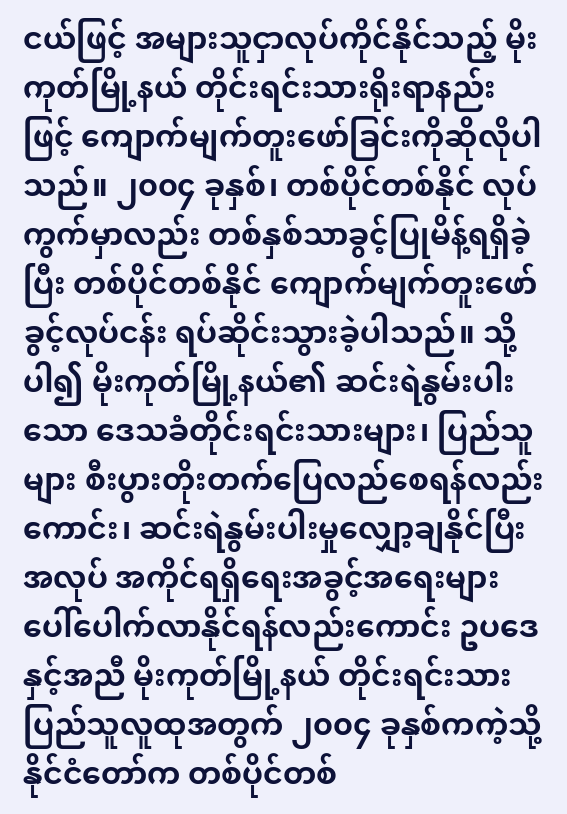ငယ်ဖြင့် အများသူငှာလုပ်ကိုင်နိုင်သည့် မိုးကုတ်မြို့နယ် တိုင်းရင်းသားရိုးရာနည်းဖြင့် ကျောက်မျက်တူးဖော်ခြင်းကိုဆိုလိုပါသည်။ ၂၀၀၄ ခုနှစ်၊ တစ်ပိုင်တစ်နိုင် လုပ်ကွက်မှာလည်း တစ်နှစ်သာခွင့်ပြုမိန့်ရရှိခဲ့ပြီး တစ်ပိုင်တစ်နိုင် ကျောက်မျက်တူးဖော်ခွင့်လုပ်ငန်း ရပ်ဆိုင်းသွားခဲ့ပါသည်။ သို့ပါ၍ မိုးကုတ်မြို့နယ်၏ ဆင်းရဲနွမ်းပါးသော ဒေသခံတိုင်းရင်းသားများ၊ ပြည်သူများ စီးပွားတိုးတက်ပြေလည်စေရန်လည်းကောင်း၊ ဆင်းရဲနွမ်းပါးမှုလျှော့ချနိုင်ပြီး အလုပ် အကိုင်ရရှိရေးအခွင့်အရေးများ ပေါ်ပေါက်လာနိုင်ရန်လည်းကောင်း ဥပဒေနှင့်အညီ မိုးကုတ်မြို့နယ် တိုင်းရင်းသား ပြည်သူလူထုအတွက် ၂၀၀၄ ခုနှစ်ကကဲ့သို့ နိုင်ငံတော်က တစ်ပိုင်တစ်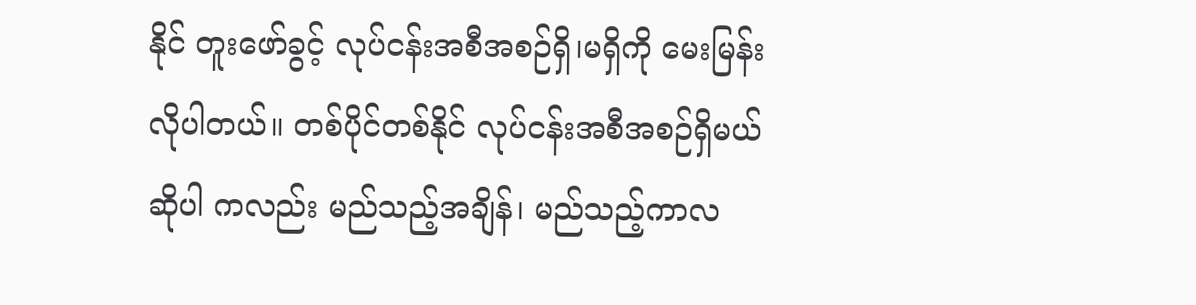နိုင် တူးဖော်ခွင့် လုပ်ငန်းအစီအစဉ်ရှိ၊မရှိကို မေးမြန်းလိုပါတယ်။ တစ်ပိုင်တစ်နိုင် လုပ်ငန်းအစီအစဉ်ရှိမယ်ဆိုပါ ကလည်း မည်သည့်အချိန်၊ မည်သည့်ကာလ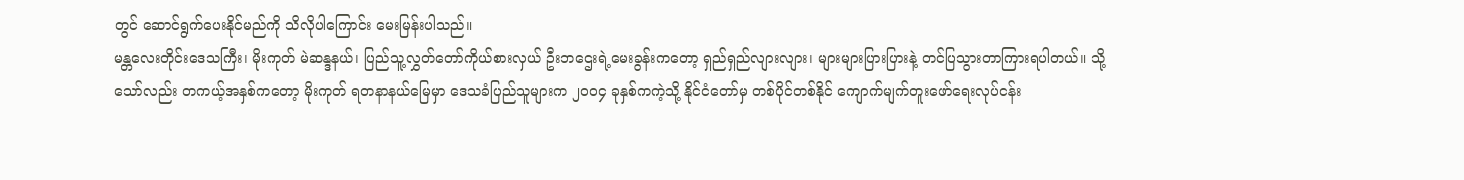တွင် ဆောင်ရွက်ပေးနိုင်မည်ကို သိလိုပါကြောင်း မေးမြန်းပါသည်။
မန္တလေးတိုင်းဒေသကြီး၊ မိုးကုတ် မဲဆန္ဒနယ်၊ ပြည်သူ့လွှတ်တော်ကိုယ်စားလှယ် ဦးဘဌေးရဲ့မေးခွန်းကတော့ ရှည်ရှည်လျားလျား၊ များများပြားပြားနဲ့ တင်ပြသွားတာကြားရပါတယ်။ သို့သော်လည်း တကယ့်အနှစ်ကတော့ မိုးကုတ် ရတနာနယ်မြေမှာ ဒေသခံပြည်သူများက ၂၀၀၄ ခုနှစ်ကကဲ့သို့ နိုင်ငံတော်မှ တစ်ပိုင်တစ်နိုင် ကျောက်မျက်တူးဖော်ရေးလုပ်ငန်း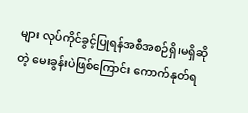များ လုပ်ကိုင်ခွင့်ပြုရန်အစီအစဉ်ရှိ၊မရှိဆိုတဲ့ မေးခွန်းပဲဖြစ်ကြောင်း ကောက်နုတ်ရ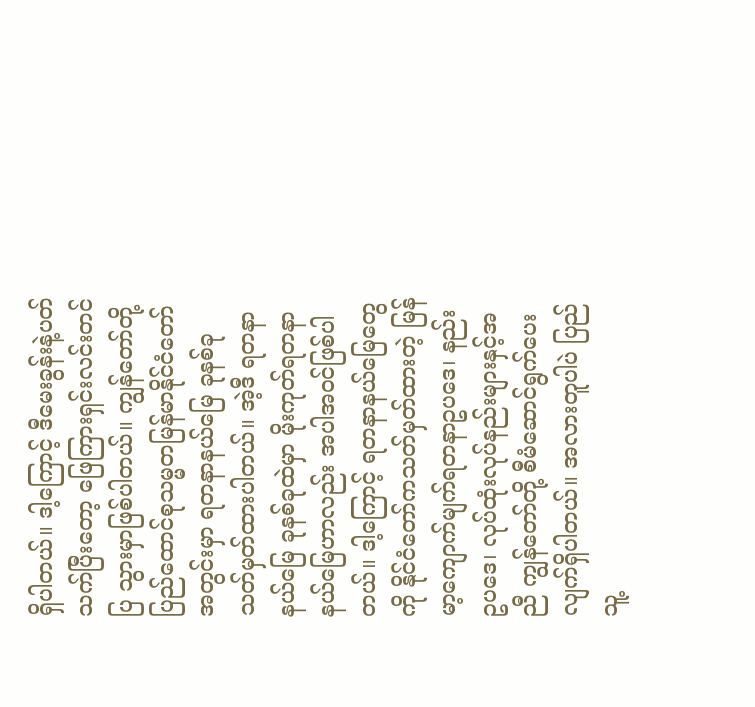ရှိပါတယ်။ ဒါ့ကြောင့် ဒီမေးခွန်းနဲ့ပတ်သက်ပြီးတော့ ဖြေကြားရှင်းလင်းတင်ပြ သွားမှာဖြစ်ပါတယ်။ ကျွန်တော်တို့ ပြည်ထောင်စုသမ္မတမြန်မာနိုင်ငံတော်အတွင်းမှာ ရတနာနယ်မြေ ခုနစ်ခုသတ်မှတ်ထားပါတယ်။ အဲ့ဒီ ရတနာနယ်မြေ ခုနစ်ခုထဲမှာ မိုးကုတ်ရတနာ နယ်မြေဟာလည်း အပါအဝင်ဖြစ်ပါတယ်။ ဒါ့ကြောင့် ရတနာနယ်မြေတွေကို နိုင်ငံတော်ကသတ်မှတ်ထားတဲ့ မြန်မာ့ကျောက်မျက်ရတနာဥပဒေ၊ နည်းဥပဒေ၊ လုပ်ထုံးလုပ်နည်းများနှင့်အညီ ကျွန်တော်တို့ စီမံဆောင်ရွက်ပေးလျက်ရှိပါတယ်။ အလားတူပါပဲ ပြည်သူ့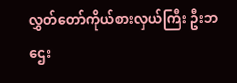လွှတ်တော်ကိုယ်စားလှယ်ကြီး ဦးဘဌေး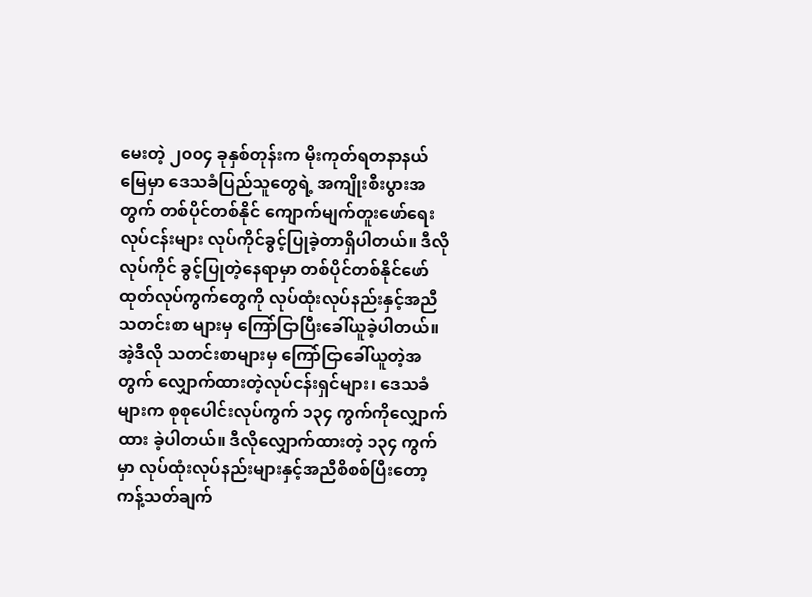မေးတဲ့ ၂၀၀၄ ခုနှစ်တုန်းက မိုးကုတ်ရတနာနယ်မြေမှာ ဒေသခံပြည်သူတွေရဲ့ အကျိုးစီးပွားအတွက် တစ်ပိုင်တစ်နိုင် ကျောက်မျက်တူးဖော်ရေးလုပ်ငန်းများ လုပ်ကိုင်ခွင့်ပြုခဲ့တာရှိပါတယ်။ ဒီလို လုပ်ကိုင် ခွင့်ပြုတဲ့နေရာမှာ တစ်ပိုင်တစ်နိုင်ဖော်ထုတ်လုပ်ကွက်တွေကို လုပ်ထုံးလုပ်နည်းနှင့်အညီ သတင်းစာ များမှ ကြော်ငြာပြီးခေါ်ယူခဲ့ပါတယ်။ အဲ့ဒီလို သတင်းစာများမှ ကြော်ငြာခေါ်ယူတဲ့အတွက် လျှောက်ထားတဲ့လုပ်ငန်းရှင်များ၊ ဒေသခံများက စုစုပေါင်းလုပ်ကွက် ၁၃၄ ကွက်ကိုလျှောက်ထား ခဲ့ပါတယ်။ ဒီလိုလျှောက်ထားတဲ့ ၁၃၄ ကွက်မှာ လုပ်ထုံးလုပ်နည်းများနှင့်အညီစိစစ်ပြီးတော့ ကန့်သတ်ချက်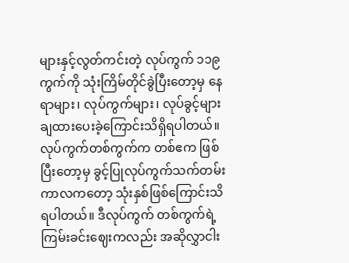များနှင့်လွတ်ကင်းတဲ့ လုပ်ကွက် ၁၁၉ ကွက်ကို သုံးကြိမ်တိုင်ခွဲပြီးတော့မှ နေရာများ၊ လုပ်ကွက်များ၊ လုပ်ခွင့်များချထားပေးခဲ့ကြောင်းသိရှိရပါတယ်။ လုပ်ကွက်တစ်ကွက်က တစ်ဧက ဖြစ်ပြီးတော့မှ ခွင့်ပြုလုပ်ကွက်သက်တမ်းကာလကတော့ သုံးနှစ်ဖြစ်ကြောင်းသိရပါတယ်။ ဒီလုပ်ကွက် တစ်ကွက်ရဲ့ ကြမ်းခင်းဈေးကလည်း အဆိုလွှာငါး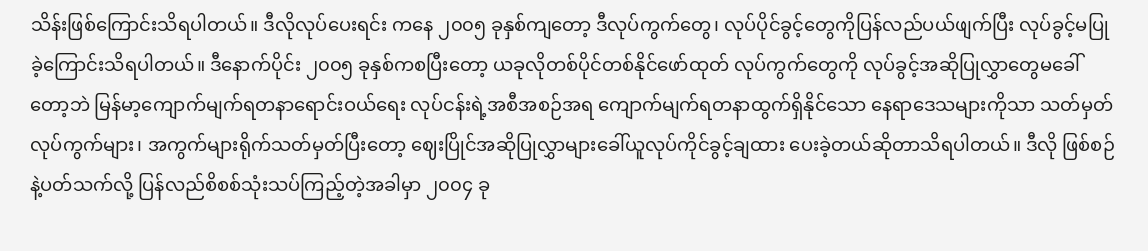သိန်းဖြစ်ကြောင်းသိရပါတယ်။ ဒီလိုလုပ်ပေးရင်း ကနေ ၂၀၀၅ ခုနှစ်ကျတော့ ဒီလုပ်ကွက်တွေ၊ လုပ်ပိုင်ခွင့်တွေကိုပြန်လည်ပယ်ဖျက်ပြီး လုပ်ခွင့်မပြု ခဲ့ကြောင်းသိရပါတယ်။ ဒီနောက်ပိုင်း ၂၀၀၅ ခုနှစ်ကစပြီးတော့ ယခုလိုတစ်ပိုင်တစ်နိုင်ဖော်ထုတ် လုပ်ကွက်တွေကို လုပ်ခွင့်အဆိုပြုလွှာတွေမခေါ်တော့ဘဲ မြန်မာ့ကျောက်မျက်ရတနာရောင်းဝယ်ရေး လုပ်ငန်းရဲ့အစီအစဉ်အရ ကျောက်မျက်ရတနာထွက်ရှိနိုင်သော နေရာဒေသများကိုသာ သတ်မှတ် လုပ်ကွက်များ၊ အကွက်များရိုက်သတ်မှတ်ပြီးတော့ ဈေးပြိုင်အဆိုပြုလွှာများခေါ်ယူလုပ်ကိုင်ခွင့်ချထား ပေးခဲ့တယ်ဆိုတာသိရပါတယ်။ ဒီလို ဖြစ်စဉ်နဲ့ပတ်သက်လို့ ပြန်လည်စိစစ်သုံးသပ်ကြည့်တဲ့အခါမှာ ၂၀၀၄ ခု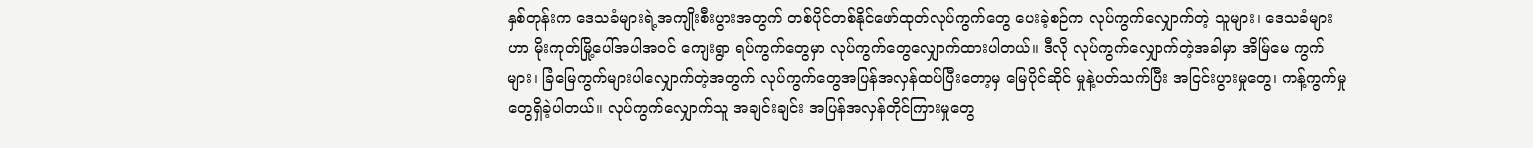နှစ်တုန်းက ဒေသခံများရဲ့အကျိုးစီးပွားအတွက် တစ်ပိုင်တစ်နိုင်ဖော်ထုတ်လုပ်ကွက်တွေ ပေးခဲ့စဉ်က လုပ်ကွက်လျှောက်တဲ့ သူများ၊ ဒေသခံများဟာ မိုးကုတ်မြို့ပေါ်အပါအဝင် ကျေးရွာ ရပ်ကွက်တွေမှာ လုပ်ကွက်တွေလျှောက်ထားပါတယ်။ ဒီလို လုပ်ကွက်လျှောက်တဲ့အခါမှာ အိမ်ြမေ ကွက်များ၊ ခြံမြေကွက်များပါလျှောက်တဲ့အတွက် လုပ်ကွက်တွေအပြန်အလှန်ထပ်ပြီးတော့မှ မြေပိုင်ဆိုင် မှုနဲ့ပတ်သက်ပြီး အငြင်းပွားမှုတွေ၊ ကန့်ကွက်မှုတွေရှိခဲ့ပါတယ်။ လုပ်ကွက်လျှောက်သူ အချင်းချင်း အပြန်အလှန်တိုင်ကြားမှုတွေ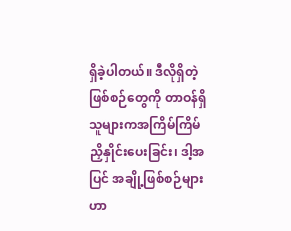ရှိခဲ့ပါတယ်။ ဒီလိုရှိတဲ့ဖြစ်စဉ်တွေကို တာဝန်ရှိသူများကအကြိမ်ကြိမ် ညှိနှိုင်းပေးခြင်း၊ ဒါ့အပြင် အချို့ဖြစ်စဉ်များဟာ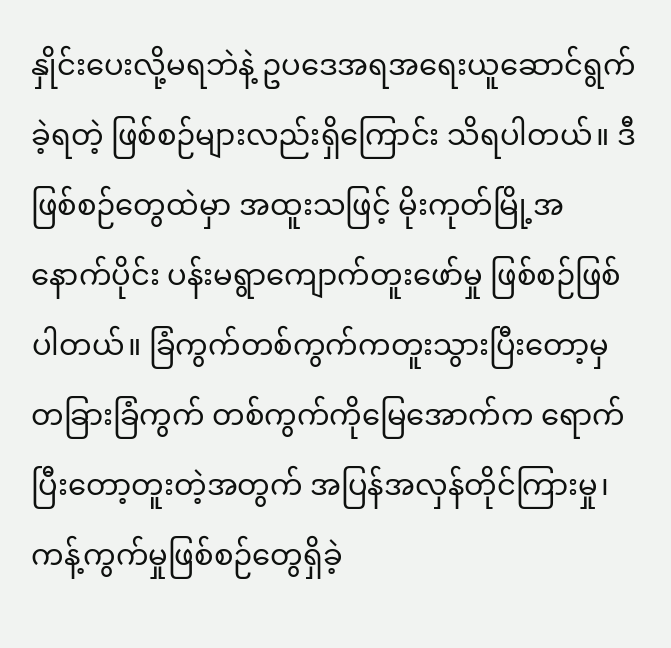နှိုင်းပေးလို့မရဘဲနဲ့ ဥပဒေအရအရေးယူဆောင်ရွက်ခဲ့ရတဲ့ ဖြစ်စဉ်များလည်းရှိကြောင်း သိရပါတယ်။ ဒီဖြစ်စဉ်တွေထဲမှာ အထူးသဖြင့် မိုးကုတ်မြို့အနောက်ပိုင်း ပန်းမရွာကျောက်တူးဖော်မှု ဖြစ်စဉ်ဖြစ်ပါတယ်။ ခြံကွက်တစ်ကွက်ကတူးသွားပြီးတော့မှ တခြားခြံကွက် တစ်ကွက်ကိုမြေအောက်က ရောက်ပြီးတော့တူးတဲ့အတွက် အပြန်အလှန်တိုင်ကြားမှု၊ ကန့်ကွက်မှုဖြစ်စဉ်တွေရှိခဲ့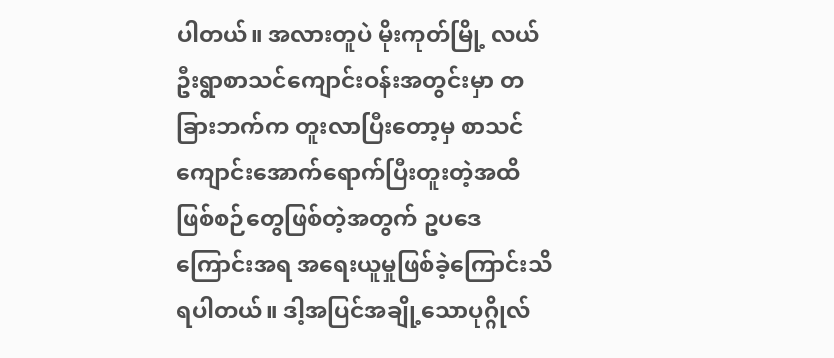ပါတယ်။ အလားတူပဲ မိုးကုတ်မြို့ လယ်ဦးရွာစာသင်ကျောင်းဝန်းအတွင်းမှာ တခြားဘက်က တူးလာပြီးတော့မှ စာသင်ကျောင်းအောက်ရောက်ပြီးတူးတဲ့အထိ ဖြစ်စဉ်တွေဖြစ်တဲ့အတွက် ဥပဒေကြောင်းအရ အရေးယူမှုဖြစ်ခဲ့ကြောင်းသိရပါတယ်။ ဒါ့အပြင်အချို့သောပုဂ္ဂိုလ်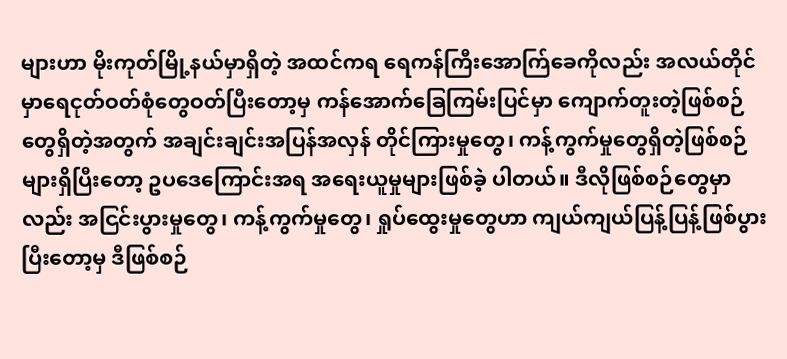များဟာ မိုးကုတ်မြို့နယ်မှာရှိတဲ့ အထင်ကရ ရေကန်ကြီးအောက်ြခေကိုလည်း အလယ်တိုင်မှာရေငုတ်ဝတ်စုံတွေဝတ်ပြီးတော့မှ ကန်အောက်ခြေကြမ်းပြင်မှာ ကျောက်တူးတဲ့ဖြစ်စဉ်တွေရှိတဲ့အတွက် အချင်းချင်းအပြန်အလှန် တိုင်ကြားမှုတွေ၊ ကန့်ကွက်မှုတွေရှိတဲ့ဖြစ်စဉ်များရှိပြီးတော့ ဥပဒေကြောင်းအရ အရေးယူမှုများဖြစ်ခဲ့ ပါတယ်။ ဒီလိုဖြစ်စဉ်တွေမှာလည်း အငြင်းပွားမှုတွေ၊ ကန့်ကွက်မှုတွေ၊ ရှုပ်ထွေးမှုတွေဟာ ကျယ်ကျယ်ပြန့်ပြန့်ဖြစ်ပွားပြီးတော့မှ ဒီဖြစ်စဉ်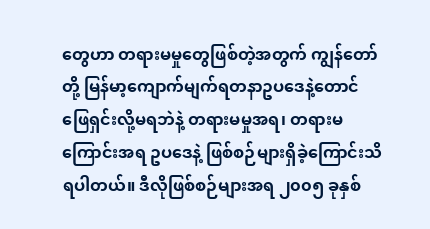တွေဟာ တရားမမှုတွေဖြစ်တဲ့အတွက် ကျွန်တော်တို့ မြန်မာ့ကျောက်မျက်ရတနာဥပဒေနဲ့တောင် ဖြေရှင်းလို့မရဘဲနဲ့ တရားမမှုအရ၊ တရားမကြောင်းအရ ဥပဒေနဲ့ ဖြစ်စဉ်များရှိခဲ့ကြောင်းသိရပါတယ်။ ဒီလိုဖြစ်စဉ်များအရ ၂၀၀၅ ခုနှစ်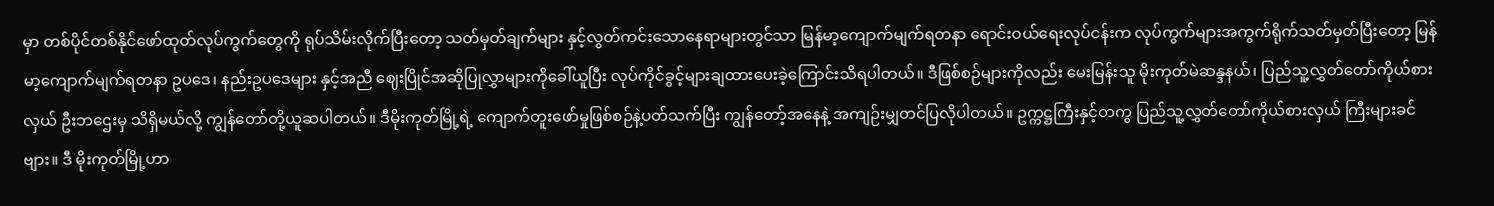မှာ တစ်ပိုင်တစ်နိုင်ဖော်ထုတ်လုပ်ကွက်တွေကို ရုပ်သိမ်းလိုက်ပြီးတော့ သတ်မှတ်ချက်များ နှင့်လွတ်ကင်းသောနေရာများတွင်သာ မြန်မာ့ကျောက်မျက်ရတနာ ရောင်းဝယ်ရေးလုပ်ငန်းက လုပ်ကွက်များအကွက်ရိုက်သတ်မှတ်ပြီးတော့ မြန်မာ့ကျောက်မျက်ရတနာ ဥပဒေ၊ နည်းဥပဒေများ နှင့်အညီ ဈေးပြိုင်အဆိုပြုလွှာများကိုခေါ်ယူပြီး လုပ်ကိုင်ခွင့်များချထားပေးခဲ့ကြောင်းသိရပါတယ်။ ဒီဖြစ်စဉ်များကိုလည်း မေးမြန်းသူ မိုးကုတ်မဲဆန္ဒနယ်၊ ပြည်သူ့လွှတ်တော်ကိုယ်စားလှယ် ဦးဘဌေးမှ သိရှိမယ်လို့ ကျွန်တော်တို့ယူဆပါတယ်။ ဒီမိုးကုတ်မြို့ရဲ့ ကျောက်တူးဖော်မှုဖြစ်စဉ်နဲ့ပတ်သက်ပြီး ကျွန်တော့်အနေနဲ့ အကျဉ်းမျှတင်ပြလိုပါတယ်။ ဥက္ကဋ္ဌကြီးနှင့်တကွ ပြည်သူ့လွှတ်တော်ကိုယ်စားလှယ် ကြီးများခင်ဗျား။ ဒီ မိုးကုတ်မြို့ဟာ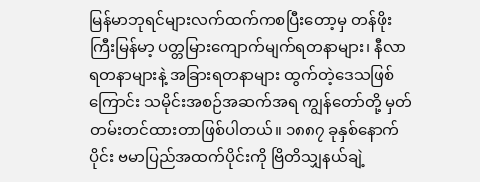မြန်မာဘုရင်များလက်ထက်ကစပြီးတော့မှ တန်ဖိုးကြီးမြန်မာ့ ပတ္တမြားကျောက်မျက်ရတနာများ၊ နီလာရတနာများနဲ့ အခြားရတနာများ ထွက်တဲ့ဒေသဖြစ်ကြောင်း သမိုင်းအစဉ်အဆက်အရ ကျွန်တော်တို့ မှတ်တမ်းတင်ထားတာဖြစ်ပါတယ်။ ၁၈၈၇ ခုနှစ်နောက်ပိုင်း ဗမာပြည်အထက်ပိုင်းကို ဗြိတိသျှနယ်ချဲ့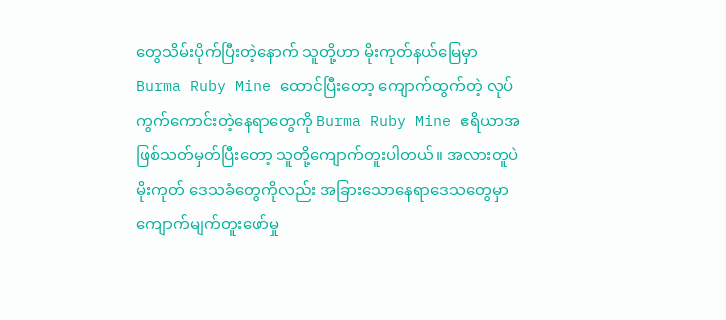တွေသိမ်းပိုက်ပြီးတဲ့နောက် သူတို့ဟာ မိုးကုတ်နယ်မြေမှာ Burma Ruby Mine ထောင်ပြီးတော့ ကျောက်ထွက်တဲ့ လုပ်ကွက်ကောင်းတဲ့နေရာတွေကို Burma Ruby Mine ဧရိယာအဖြစ်သတ်မှတ်ပြီးတော့ သူတို့ကျောက်တူးပါတယ်။ အလားတူပဲ မိုးကုတ် ဒေသခံတွေကိုလည်း အခြားသောနေရာဒေသတွေမှာ ကျောက်မျက်တူးဖော်မှု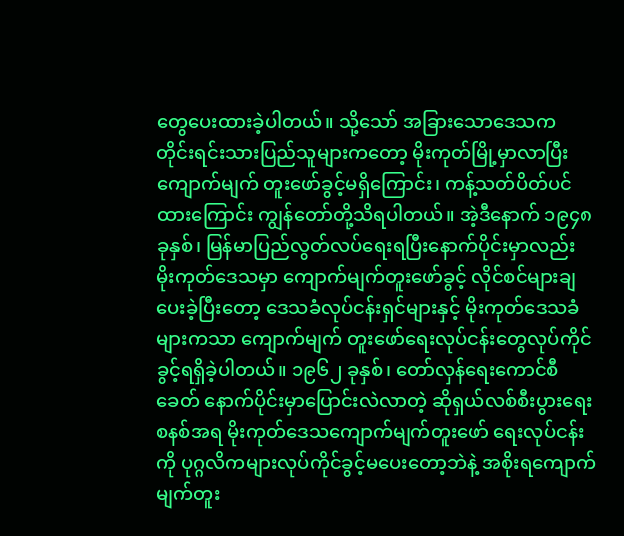တွေပေးထားခဲ့ပါတယ်။ သို့သော် အခြားသောဒေသက တိုင်းရင်းသားပြည်သူများကတော့ မိုးကုတ်မြို့မှာလာပြီး ကျောက်မျက် တူးဖော်ခွင့်မရှိကြောင်း၊ ကန့်သတ်ပိတ်ပင်ထားကြောင်း ကျွန်တော်တို့သိရပါတယ်။ အဲ့ဒီနောက် ၁၉၄၈ ခုနှစ်၊ မြန်မာပြည်လွတ်လပ်ရေးရပြီးနောက်ပိုင်းမှာလည်း မိုးကုတ်ဒေသမှာ ကျောက်မျက်တူးဖော်ခွင့် လိုင်စင်များချပေးခဲ့ပြီးတော့ ဒေသခံလုပ်ငန်းရှင်များနှင့် မိုးကုတ်ဒေသခံများကသာ ကျောက်မျက် တူးဖော်ရေးလုပ်ငန်းတွေလုပ်ကိုင်ခွင့်ရရှိခဲ့ပါတယ်။ ၁၉၆၂ ခုနှစ်၊ တော်လှန်ရေးကောင်စီခေတ် နောက်ပိုင်းမှာပြောင်းလဲလာတဲ့ ဆိုရှယ်လစ်စီးပွားရေးစနစ်အရ မိုးကုတ်ဒေသကျောက်မျက်တူးဖော် ရေးလုပ်ငန်းကို ပုဂ္ဂလိကများလုပ်ကိုင်ခွင့်မပေးတော့ဘဲနဲ့ အစိုးရကျောက်မျက်တူး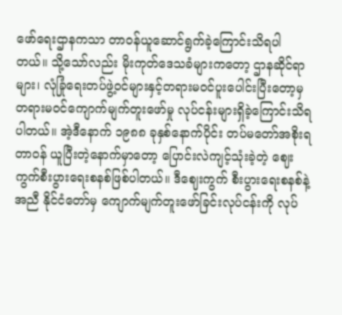ဖော်ရေးဌာနကသာ တာဝန်ယူဆောင်ရွက်ခဲ့ကြောင်းသိရပါတယ်။ သို့သော်လည်း မိုးကုတ်ဒေသခံများကတော့ ဌာနဆိုင်ရာ များ၊ လုံခြုံရေးတပ်ဖွဲ့ဝင်များနှင့်တရားမဝင်ပူးပေါင်းပြီးတော့မှ တရားမဝင်ကျောက်မျက်တူးဖော်မှု လုပ်ငန်းများရှိခဲ့ကြောင်းသိရပါတယ်။ အဲ့ဒီနောက် ၁၉၈၈ ခုနှစ်နောက်ပိုင်း တပ်မတော်အစိုးရ တာဝန် ယူပြီးတဲ့နောက်မှာတော့ ပြောင်းလဲကျင့်သုံးခဲ့တဲ့ ဈေးကွက်စီးပွားရေးစနစ်ဖြစ်ပါတယ်။ ဒီဈေးကွက် စီးပွားရေးစနစ်နဲ့အညီ နိုင်ငံတော်မှ ကျောက်မျက်တူးဖော်ခြင်းလုပ်ငန်းကို လုပ်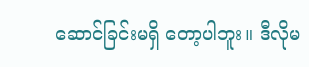ဆောင်ခြင်းမရှိ တော့ပါဘူး။ ဒီလိုမ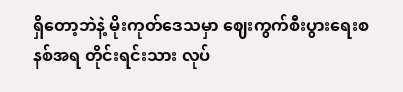ရှိတော့ဘဲနဲ့ မိုးကုတ်ဒေသမှာ ဈေးကွက်စီးပွားရေးစနစ်အရ တိုင်းရင်းသား လုပ်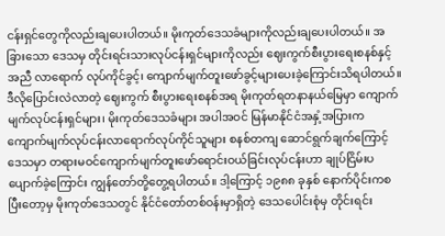ငန်းရှင်တွေကိုလည်းချပေးပါတယ်။ မိုးကုတ်ဒေသခံများကိုလည်းချပေးပါတယ်။ အခြားသော ဒေသမှ တိုင်းရင်းသားလုပ်ငန်းရှင်များကိုလည်း ဈေးကွက်စီးပွားရေးစနစ်နှင့်အညီ လာရောက် လုပ်ကိုင်ခွင့်၊ ကျောက်မျက်တူးဖော်ခွင့်များပေးခဲ့ကြောင်းသိရပါတယ်။ ဒီလိုပြောင်းလဲလာတဲ့ ဈေးကွက် စီးပွားရေးစနစ်အရ မိုးကုတ်ရတနာနယ်မြေမှာ ကျောက်မျက်လုပ်ငန်းရှင်များ၊ မိုးကုတ်ဒေသခံများ အပါအဝင် မြန်မာနိုင်ငံအနှံ့အပြားက ကျောက်မျက်လုပ်ငန်းလာရောက်လုပ်ကိုင်သူများ စနစ်တကျ ဆောင်ရွက်ချက်ကြောင့် ဒေသမှာ တရားမဝင်ကျောက်မျက်တူးဖော်ရောင်းဝယ်ခြင်းလုပ်ငန်းဟာ ချုပ်ငြိမ်းပပျောက်ခဲ့ကြောင်း ကျွန်တော်တို့တွေ့ရပါတယ်။ ဒါ့ကြောင့် ၁၉၈၈ ခုနှစ် နောက်ပိုင်းကစ ပြီးတော့မှ မိုးကုတ်ဒေသတွင် နိုင်ငံတော်တစ်ဝန်းမှာရှိတဲ့ ဒေသပေါင်းစုံမှ တိုင်းရင်း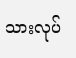သားလုပ်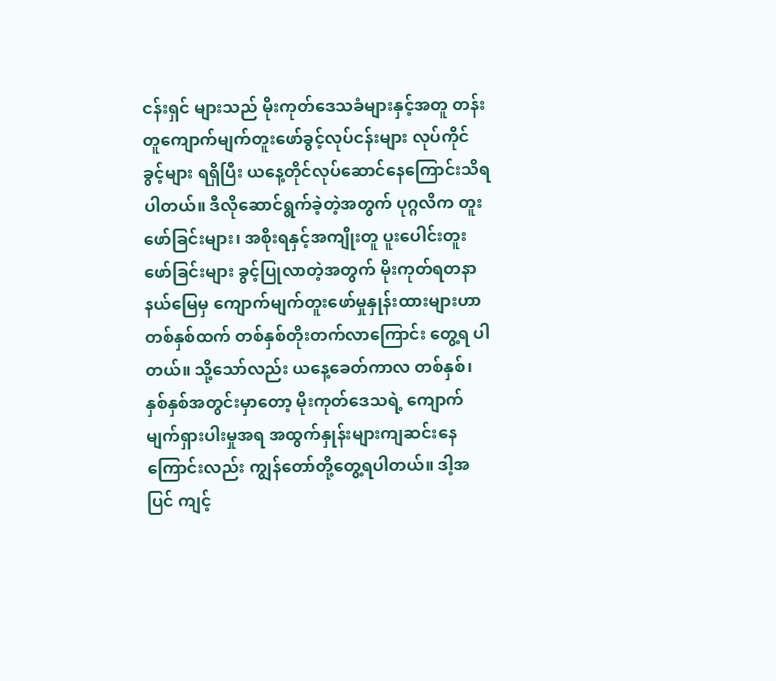ငန်းရှင် များသည် မိုးကုတ်ဒေသခံများနှင့်အတူ တန်းတူကျောက်မျက်တူးဖော်ခွင့်လုပ်ငန်းများ လုပ်ကိုင်ခွင့်များ ရရှိပြီး ယနေ့တိုင်လုပ်ဆောင်နေကြောင်းသိရပါတယ်။ ဒီလိုဆောင်ရွက်ခဲ့တဲ့အတွက် ပုဂ္ဂလိက တူးဖော်ခြင်းများ၊ အစိုးရနှင့်အကျိုးတူ ပူးပေါင်းတူးဖော်ခြင်းများ ခွင့်ပြုလာတဲ့အတွက် မိုးကုတ်ရတနာ နယ်မြေမှ ကျောက်မျက်တူးဖော်မှုနှုန်းထားများဟာ တစ်နှစ်ထက် တစ်နှစ်တိုးတက်လာကြောင်း တွေ့ရ ပါတယ်။ သို့သော်လည်း ယနေ့ခေတ်ကာလ တစ်နှစ်၊ နှစ်နှစ်အတွင်းမှာတော့ မိုးကုတ်ဒေသရဲ့ ကျောက်မျက်ရှားပါးမှုအရ အထွက်နှုန်းများကျဆင်းနေကြောင်းလည်း ကျွန်တော်တို့တွေ့ရပါတယ်။ ဒါ့အပြင် ကျင့်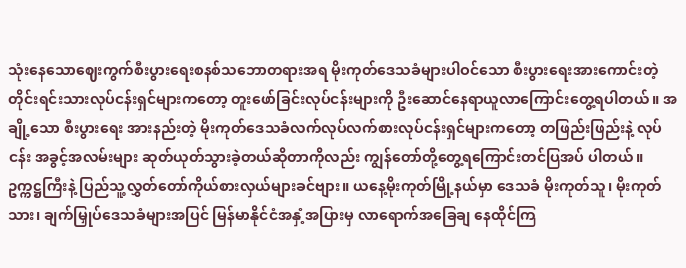သုံးနေသောဈေးကွက်စီးပွားရေးစနစ်သဘောတရားအရ မိုးကုတ်ဒေသခံများပါဝင်သော စီးပွားရေးအားကောင်းတဲ့ တိုင်းရင်းသားလုပ်ငန်းရှင်များကတော့ တူးဖော်ခြင်းလုပ်ငန်းများကို ဦးဆောင်နေရာယူလာကြောင်းတွေ့ရပါတယ်။ အချို့သော စီးပွားရေး အားနည်းတဲ့ မိုးကုတ်ဒေသခံလက်လုပ်လက်စားလုပ်ငန်းရှင်များကတော့ တဖြည်းဖြည်းနဲ့ လုပ်ငန်း အခွင့်အလမ်းများ ဆုတ်ယုတ်သွားခဲ့တယ်ဆိုတာကိုလည်း ကျွန်တော်တို့တွေ့ရကြောင်းတင်ပြအပ် ပါတယ်။
ဥက္ကဋ္ဌကြီးနဲ့ ပြည်သူ့လွှတ်တော်ကိုယ်စားလှယ်များခင်ဗျား။ ယနေ့မိုးကုတ်မြို့နယ်မှာ ဒေသခံ မိုးကုတ်သူ၊ မိုးကုတ်သား၊ ချက်မြှုပ်ဒေသခံများအပြင် မြန်မာနိုင်ငံအနှံ့အပြားမှ လာရောက်အခြေချ နေထိုင်ကြ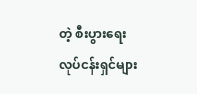တဲ့ စီးပွားရေးလုပ်ငန်းရှင်များ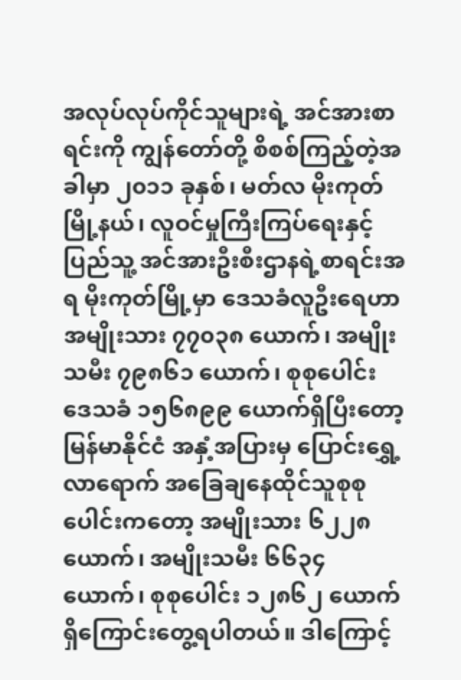အလုပ်လုပ်ကိုင်သူများရဲ့ အင်အားစာရင်းကို ကျွန်တော်တို့ စိစစ်ကြည့်တဲ့အခါမှာ ၂၀၁၁ ခုနှစ်၊ မတ်လ မိုးကုတ်မြို့နယ်၊ လူဝင်မှုကြီးကြပ်ရေးနှင့် ပြည်သူ့ အင်အားဦးစီးဌာနရဲ့စာရင်းအရ မိုးကုတ်မြို့မှာ ဒေသခံလူဦးရေဟာ အမျိုးသား ၇၇၀၃၈ ယောက်၊ အမျိုးသမီး ၇၉၈၆၁ ယောက်၊ စုစုပေါင်း ဒေသခံ ၁၅၆၈၉၉ ယောက်ရှိပြီးတော့ မြန်မာနိုင်ငံ အနှံ့အပြားမှ ပြောင်းရွှေ့လာရောက် အခြေချနေထိုင်သူစုစုပေါင်းကတော့ အမျိုးသား ၆၂၂၈ ယောက်၊ အမျိုးသမီး ၆၆၃၄ ယောက်၊ စုစုပေါင်း ၁၂၈၆၂ ယောက်ရှိကြောင်းတွေ့ရပါတယ်။ ဒါကြောင့်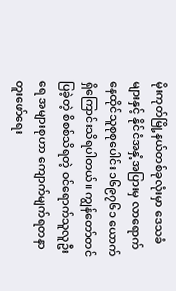မိုးကုတ်မြို့နယ်တစ်ခုလုံးမှာ ဒေသခံများနှင့် နိုင်ငံအနှံ့အပြားမှ လာရောက်နေထိုင်သူစုစုပေါင်း ၁၆၉၇၆၁ ယောက်ရှိကြောင်းသိရပါတယ်။ ကျွန်တော်တင်ပြခဲ့တဲ့ စိစစ်သိရတဲ့ ဝင်ရောက်သူလူဦးရေ အများစုဟာ ကျောက်မျက်ရတနာတူးဖော်ရေး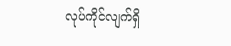လုပ်ကိုင်လျက်ရှိ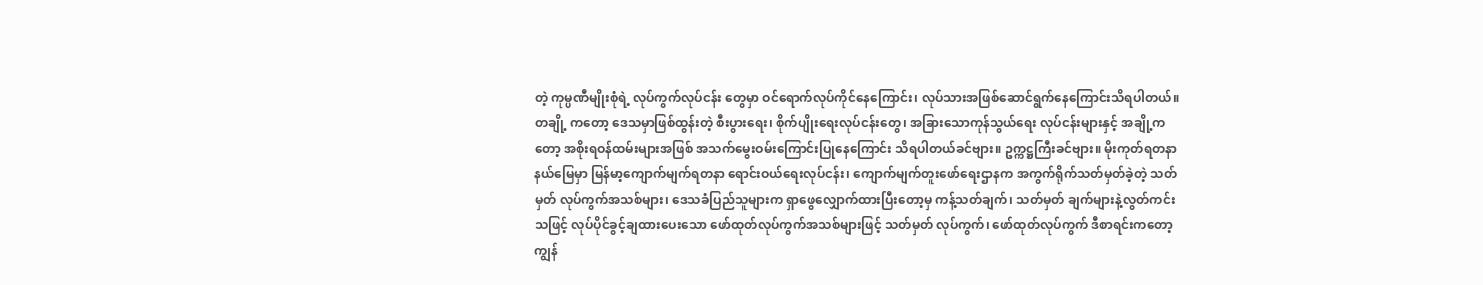တဲ့ ကုမ္ပဏီမျိုးစုံရဲ့ လုပ်ကွက်လုပ်ငန်း တွေမှာ ဝင်ရောက်လုပ်ကိုင်နေကြောင်း၊ လုပ်သားအဖြစ်ဆောင်ရွက်နေကြောင်းသိရပါတယ်။ တချို့ ကတော့ ဒေသမှာဖြစ်ထွန်းတဲ့ စီးပွားရေး၊ စိုက်ပျိုးရေးလုပ်ငန်းတွေ၊ အခြားသောကုန်သွယ်ရေး လုပ်ငန်းများနှင့် အချို့ကတော့ အစိုးရဝန်ထမ်းများအဖြစ် အသက်မွေးဝမ်းကြောင်းပြုနေကြောင်း သိရပါတယ်ခင်ဗျား။ ဥက္ကဋ္ဌကြီးခင်ဗျား။ မိုးကုတ်ရတနာနယ်မြေမှာ မြန်မာ့ကျောက်မျက်ရတနာ ရောင်းဝယ်ရေးလုပ်ငန်း၊ ကျောက်မျက်တူးဖော်ရေးဌာနက အကွက်ရိုက်သတ်မှတ်ခဲ့တဲ့ သတ်မှတ် လုပ်ကွက်အသစ်များ၊ ဒေသခံပြည်သူများက ရှာဖွေလျှောက်ထားပြီးတော့မှ ကန့်သတ်ချက်၊ သတ်မှတ် ချက်များနဲ့လွတ်ကင်းသဖြင့် လုပ်ပိုင်ခွင့်ချထားပေးသော ဖော်ထုတ်လုပ်ကွက်အသစ်များဖြင့် သတ်မှတ် လုပ်ကွက်၊ ဖော်ထုတ်လုပ်ကွက် ဒီစာရင်းကတော့ ကျွန်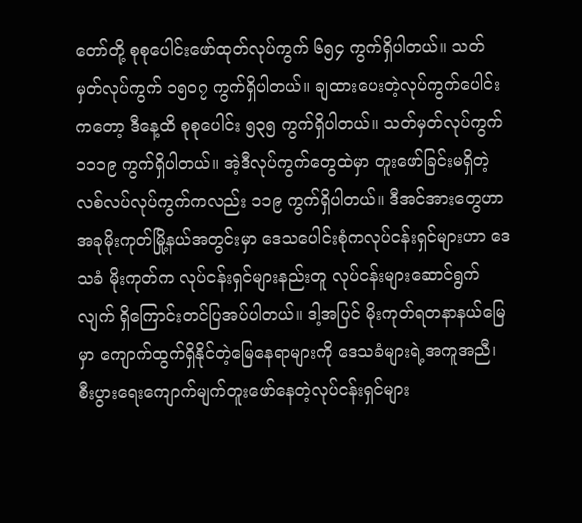တော်တို့ စုစုပေါင်းဖော်ထုတ်လုပ်ကွက် ၆၅၄ ကွက်ရှိပါတယ်။ သတ်မှတ်လုပ်ကွက် ၁၅၀၇ ကွက်ရှိပါတယ်။ ချထားပေးတဲ့လုပ်ကွက်ပေါင်းကတော့ ဒီနေ့ထိ စုစုပေါင်း ၅၃၅ ကွက်ရှိပါတယ်။ သတ်မှတ်လုပ်ကွက် ၁၁၁၉ ကွက်ရှိပါတယ်။ အဲ့ဒီလုပ်ကွက်တွေထဲမှာ တူးဖော်ခြင်းမရှိတဲ့ လစ်လပ်လုပ်ကွက်ကလည်း ၁၁၉ ကွက်ရှိပါတယ်။ ဒီအင်အားတွေဟာ အခုမိုးကုတ်မြို့နယ်အတွင်းမှာ ဒေသပေါင်းစုံကလုပ်ငန်းရှင်များဟာ ဒေသခံ မိုးကုတ်က လုပ်ငန်းရှင်များနည်းတူ လုပ်ငန်းများဆောင်ရွက်လျက် ရှိကြောင်းတင်ပြအပ်ပါတယ်။ ဒါ့အပြင် မိုးကုတ်ရတနာနယ်မြေမှာ ကျောက်ထွက်ရှိနိုင်တဲ့မြေနေရာများကို ဒေသခံများရဲ့အကူအညီ၊ စီးပွားရေးကျောက်မျက်တူးဖော်နေတဲ့လုပ်ငန်းရှင်များ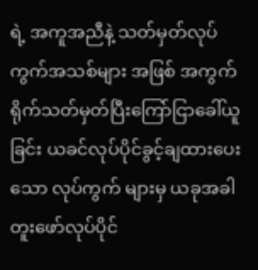ရဲ့ အကူအညီနဲ့ သတ်မှတ်လုပ်ကွက်အသစ်များ အဖြစ် အကွက်ရိုက်သတ်မှတ်ပြီးကြော်ငြာခေါ်ယူခြင်း ယခင်လုပ်ပိုင်ခွင့်ချထားပေးသော လုပ်ကွက် များမှ ယခုအခါတူးဖော်လုပ်ပိုင်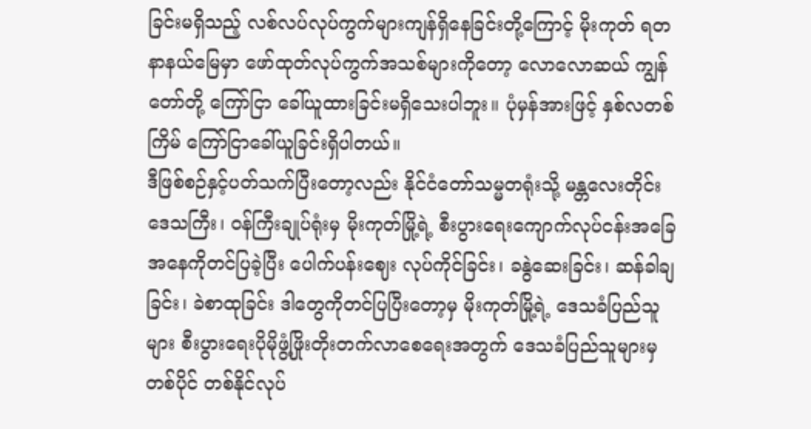ခြင်းမရှိသည့် လစ်လပ်လုပ်ကွက်များကျန်ရှိနေခြင်းတို့ကြောင့် မိုးကုတ် ရတနာနယ်မြေမှာ ဖော်ထုတ်လုပ်ကွက်အသစ်များကိုတော့ လောလောဆယ် ကျွန်တော်တို့ ကြော်ငြာ ခေါ်ယူထားခြင်းမရှိသေးပါဘူး။ ပုံမှန်အားဖြင့် နှစ်လတစ်ကြိမ် ကြော်ငြာခေါ်ယူခြင်းရှိပါတယ်။
ဒီဖြစ်စဉ်နှင့်ပတ်သက်ပြီးတော့လည်း နိုင်ငံတော်သမ္မတရုံးသို့ မန္တလေးတိုင်းဒေသကြီး၊ ဝန်ကြီးချုပ်ရုံးမှ မိုးကုတ်မြို့ရဲ့ စီးပွားရေးကျောက်လုပ်ငန်းအခြေအနေကိုတင်ပြခဲ့ပြီး ပေါက်ပန်းဈေး လုပ်ကိုင်ခြင်း၊ ခနွဲဆေးခြင်း၊ ဆန်ခါချခြင်း၊ ခဲစာထုခြင်း ဒါတွေကိုတင်ပြပြီးတော့မှ မိုးကုတ်မြို့ရဲ့ ဒေသခံပြည်သူများ စီးပွားရေးပိုမိုဖွံ့ဖြိုးတိုးတက်လာစေရေးအတွက် ဒေသခံပြည်သူများမှ တစ်ပိုင် တစ်နိုင်လုပ်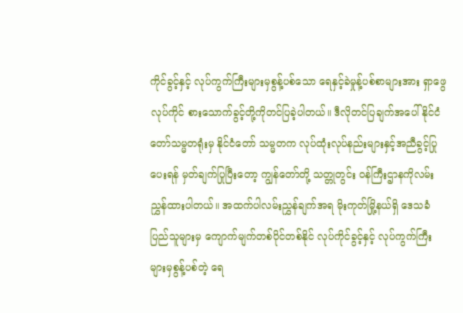ကိုင်ခွင့်နှင့် လုပ်ကွက်ကြီးများမှစွန့်ပစ်သော ရေနှင့်ခဲမှုန့်ပစ်စာများအား ရှာဖွေလုပ်ကိုင် စားသောက်ခွင့်တို့ကိုတင်ပြခဲ့ပါတယ်။ ဒီလိုတင်ပြချက်အပေါ် နိုင်ငံတော်သမ္မတရုံးမှ နိုင်ငံတော် သမ္မတက လုပ်ထုံးလုပ်နည်းများနှင့်အညီခွင့်ပြုပေးရန် မှတ်ချက်ပြုပြီးတော့ ကျွန်တော်တို့ သတ္တုတွင်း ဝန်ကြီးဌာနကိုလမ်းညွှန်ထားပါတယ်။ အထက်ပါလမ်းညွှန်ချက်အရ မိုးကုတ်မြို့နယ်ရှိ ဒေသခံ ပြည်သူများမှ ကျောက်မျက်တစ်ပိုင်တစ်နိုင် လုပ်ကိုင်ခွင့်နှင့် လုပ်ကွက်ကြီးများမှစွန့်ပစ်တဲ့ ရေ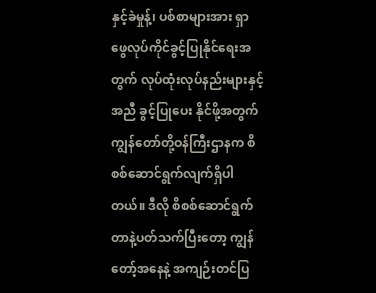နှင့်ခဲမှုန့်၊ ပစ်စာများအား ရှာဖွေလုပ်ကိုင်ခွင့်ပြုနိုင်ရေးအတွက် လုပ်ထုံးလုပ်နည်းများနှင့်အညီ ခွင့်ပြုပေး နိုင်ဖို့အတွက် ကျွန်တော်တို့ဝန်ကြီးဌာနက စိစစ်ဆောင်ရွက်လျက်ရှိပါတယ်။ ဒီလို စိစစ်ဆောင်ရွက် တာနဲ့ပတ်သက်ပြီးတော့ ကျွန်တော့်အနေနဲ့ အကျဉ်းတင်ပြ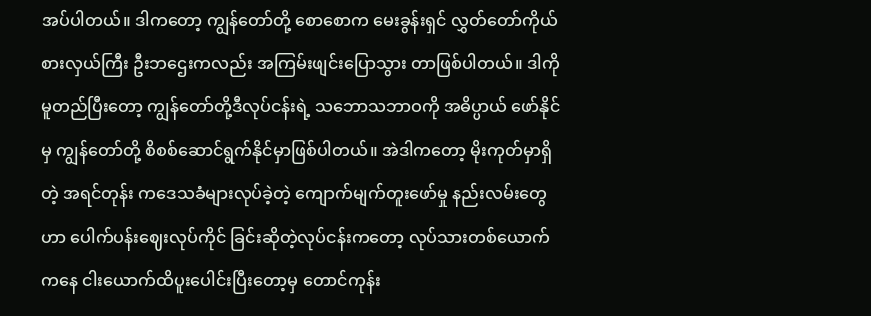အပ်ပါတယ်။ ဒါကတော့ ကျွန်တော်တို့ စောစောက မေးခွန်းရှင် လွှတ်တော်ကိုယ်စားလှယ်ကြီး ဦးဘဌေးကလည်း အကြမ်းဖျင်းပြောသွား တာဖြစ်ပါတယ်။ ဒါကိုမူတည်ပြီးတော့ ကျွန်တော်တို့ဒီလုပ်ငန်းရဲ့ သဘောသဘာဝကို အဓိပ္ပာယ် ဖော်နိုင်မှ ကျွန်တော်တို့ စိစစ်ဆောင်ရွက်နိုင်မှာဖြစ်ပါတယ်။ အဲဒါကတော့ မိုးကုတ်မှာရှိတဲ့ အရင်တုန်း ကဒေသခံများလုပ်ခဲ့တဲ့ ကျောက်မျက်တူးဖော်မှု နည်းလမ်းတွေဟာ ပေါက်ပန်းဈေးလုပ်ကိုင် ခြင်းဆိုတဲ့လုပ်ငန်းကတော့ လုပ်သားတစ်ယောက်ကနေ ငါးယောက်ထိပူးပေါင်းပြီးတော့မှ တောင်ကုန်း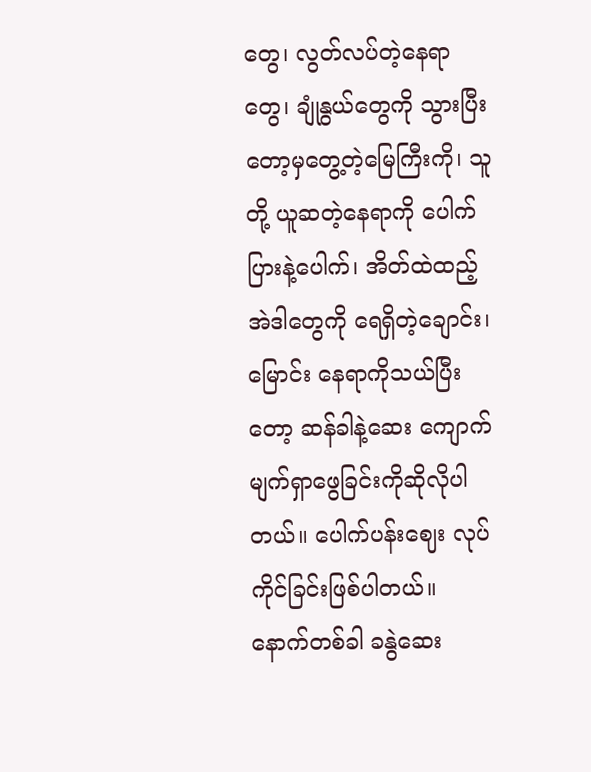တွေ၊ လွတ်လပ်တဲ့နေရာတွေ၊ ချုံနွယ်တွေကို သွားပြီးတော့မှတွေ့တဲ့မြေကြီးကို၊ သူတို့ ယူဆတဲ့နေရာကို ပေါက်ပြားနဲ့ပေါက်၊ အိတ်ထဲထည့် အဲဒါတွေကို ရေရှိတဲ့ချောင်း၊ မြောင်း နေရာကိုသယ်ပြီးတော့ ဆန်ခါနဲ့ဆေး ကျောက်မျက်ရှာဖွေခြင်းကိုဆိုလိုပါတယ်။ ပေါက်ပန်းဈေး လုပ်ကိုင်ခြင်းဖြစ်ပါတယ်။ နောက်တစ်ခါ ခနွဲဆေး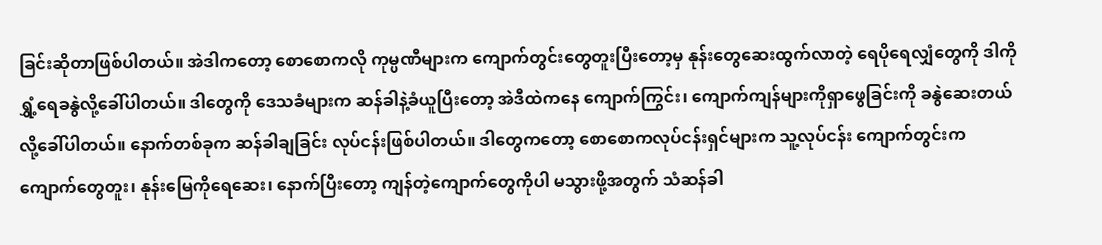ခြင်းဆိုတာဖြစ်ပါတယ်။ အဲဒါကတော့ စောစောကလို ကုမ္ပဏီများက ကျောက်တွင်းတွေတူးပြီးတော့မှ နုန်းတွေဆေးထွက်လာတဲ့ ရေပိုရေလျှံတွေကို ဒါကို ရွှံ့ရေခနွဲလို့ခေါ်ပါတယ်။ ဒါတွေကို ဒေသခံများက ဆန်ခါနဲ့ခံယူပြီးတော့ အဲဒီထဲကနေ ကျောက်ကြွင်း၊ ကျောက်ကျန်များကိုရှာဖွေခြင်းကို ခနွဲဆေးတယ်လို့ခေါ်ပါတယ်။ နောက်တစ်ခုက ဆန်ခါချခြင်း လုပ်ငန်းဖြစ်ပါတယ်။ ဒါတွေကတော့ စောစောကလုပ်ငန်းရှင်များက သူ့လုပ်ငန်း ကျောက်တွင်းက ကျောက်တွေတူး၊ နုန်းမြေကိုရေဆေး၊ နောက်ပြီးတော့ ကျန်တဲ့ကျောက်တွေကိုပါ မသွားဖို့အတွက် သံဆန်ခါ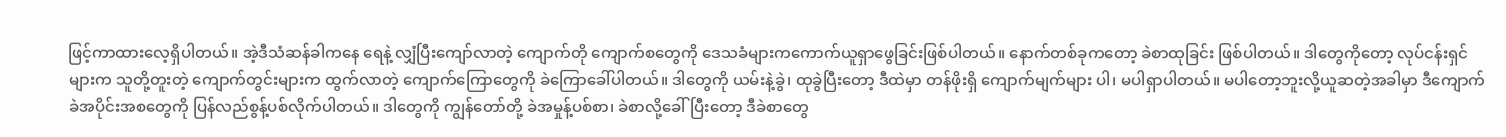ဖြင့်ကာထားလေ့ရှိပါတယ်။ အဲ့ဒီသံဆန်ခါကနေ ရေနဲ့ လျှံပြီးကျော်လာတဲ့ ကျောက်တို ကျောက်စတွေကို ဒေသခံများကကောက်ယူရှာဖွေခြင်းဖြစ်ပါတယ်။ နောက်တစ်ခုကတော့ ခဲစာထုခြင်း ဖြစ်ပါတယ်။ ဒါတွေကိုတော့ လုပ်ငန်းရှင်များက သူတို့တူးတဲ့ ကျောက်တွင်းများက ထွက်လာတဲ့ ကျောက်ကြောတွေကို ခဲကြောခေါ်ပါတယ်။ ဒါတွေကို ယမ်းနဲ့ခွဲ၊ ထုခွဲပြီးတော့ ဒီထဲမှာ တန်ဖိုးရှိ ကျောက်မျက်များ ပါ၊ မပါရှာပါတယ်။ မပါတော့ဘူးလို့ယူဆတဲ့အခါမှာ ဒီကျောက်ခဲအပိုင်းအစတွေကို ပြန်လည်စွန့်ပစ်လိုက်ပါတယ်။ ဒါတွေကို ကျွန်တော်တို့ ခဲအမှုန့်ပစ်စာ၊ ခဲစာလို့ခေါ်ပြီးတော့ ဒီခဲစာတွေ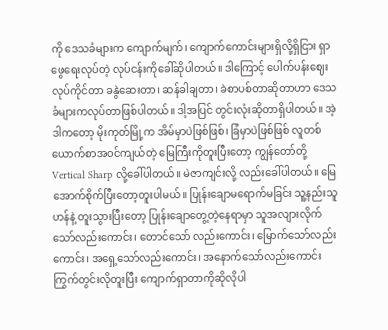ကို ဒေသခံများက ကျောက်မျက်၊ ကျောက်ကောင်းများရှိလို့ရှိငြား ရှာဖွေရေးလုပ်တဲ့ လုပ်ငန်းကိုခေါ်ဆိုပါတယ်။ ဒါကြောင့် ပေါက်ပန်းဈေးလုပ်ကိုင်တာ ခနွဲဆေးတာ၊ ဆန်ခါချတာ၊ ခဲစာပစ်တာဆိုတာဟာ ဒေသခံများကလုပ်တာဖြစ်ပါတယ်။ ဒါ့အပြင် တွင်းလုံးဆိုတာရှိပါတယ်။ အဲ့ဒါကတော့ မိုးကုတ်မြို့က အိမ်မှာပဲဖြစ်ဖြစ်၊ ခြံမှာပဲဖြစ်ဖြစ် လူတစ်ယောက်စာအဝင်ကျယ်တဲ့ မြေကြီးကိုတူးပြီးတော့ ကျွန်တော်တို့ Vertical Sharp လို့ခေါ်ပါတယ်။ မဲဇာကျင်းလို့ လည်းခေါ်ပါတယ်။ မြေအောက်စိုက်ပြီးတော့တူးပါမယ်။ ပြုန်းချောမရောက်မခြင်း သူ့နည်းသူဟန်နဲ့ တူးသွားပြီးတော့ ပြုန်းချောတွေ့တဲ့နေရာမှာ သူအလျားလိုက်သော်လည်းကောင်း၊ တောင်သော် လည်းကောင်း၊ မြောက်သော်လည်းကောင်း၊ အရှေ့သော်လည်းကောင်း၊ အနောက်သော်လည်းကောင်း ကြွက်တွင်းလိုတူးပြီး ကျောက်ရှာတာကိုဆိုလိုပါ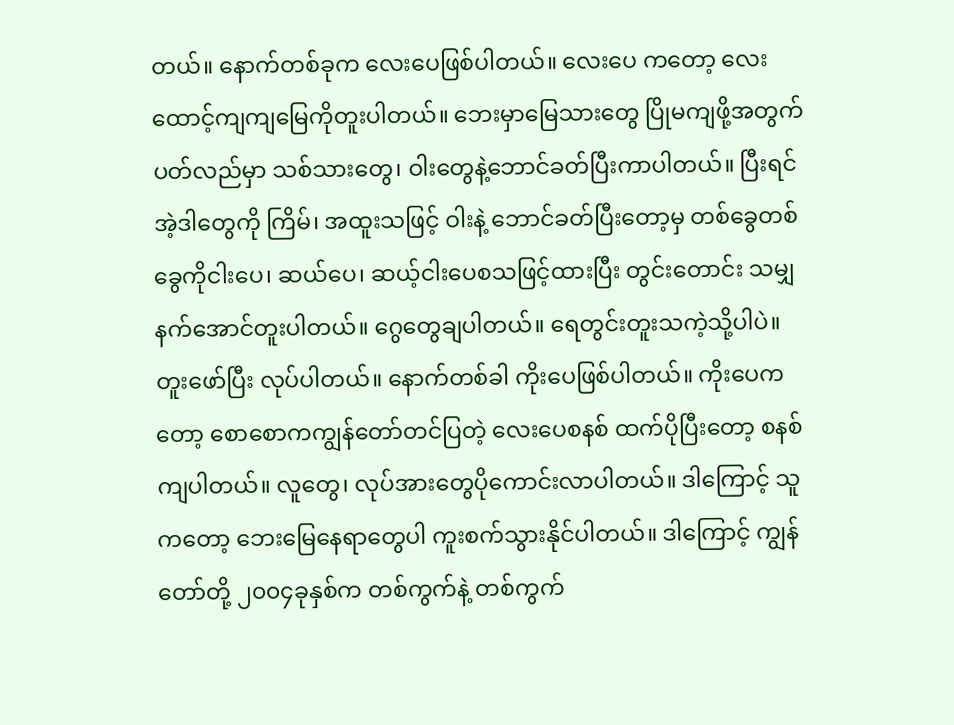တယ်။ နောက်တစ်ခုက လေးပေဖြစ်ပါတယ်။ လေးပေ ကတော့ လေးထောင့်ကျကျမြေကိုတူးပါတယ်။ ဘေးမှာမြေသားတွေ ပြိုမကျဖို့အတွက် ပတ်လည်မှာ သစ်သားတွေ၊ ဝါးတွေနဲ့ဘောင်ခတ်ပြီးကာပါတယ်။ ပြီးရင် အဲ့ဒါတွေကို ကြိမ်၊ အထူးသဖြင့် ဝါးနဲ့ ဘောင်ခတ်ပြီးတော့မှ တစ်ခွေတစ်ခွေကိုငါးပေ၊ ဆယ်ပေ၊ ဆယ့်ငါးပေစသဖြင့်ထားပြီး တွင်းတောင်း သမျှနက်အောင်တူးပါတယ်။ ဂွေတွေချပါတယ်။ ရေတွင်းတူးသကဲ့သို့ပါပဲ။ တူးဖော်ပြီး လုပ်ပါတယ်။ နောက်တစ်ခါ ကိုးပေဖြစ်ပါတယ်။ ကိုးပေကတော့ စောစောကကျွန်တော်တင်ပြတဲ့ လေးပေစနစ် ထက်ပိုပြီးတော့ စနစ်ကျပါတယ်။ လူတွေ၊ လုပ်အားတွေပိုကောင်းလာပါတယ်။ ဒါကြောင့် သူကတော့ ဘေးမြေနေရာတွေပါ ကူးစက်သွားနိုင်ပါတယ်။ ဒါကြောင့် ကျွန်တော်တို့ ၂၀၀၄ခုနှစ်က တစ်ကွက်နဲ့ တစ်ကွက်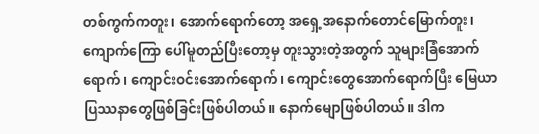တစ်ကွက်ကတူး၊ အောက်ရောက်တော့ အရှေ့အနောက်တောင်မြောက်တူး၊ ကျောက်ကြော ပေါ်မူတည်ပြီးတော့မှ တူးသွားတဲ့အတွက် သူများခြံအောက်ရောက်၊ ကျောင်းဝင်းအောက်ရောက်၊ ကျောင်းတွေအောက်ရောက်ပြီး မြေယာပြဿနာတွေဖြစ်ခြင်းဖြစ်ပါတယ်။ နောက်မျောဖြစ်ပါတယ်။ ဒါက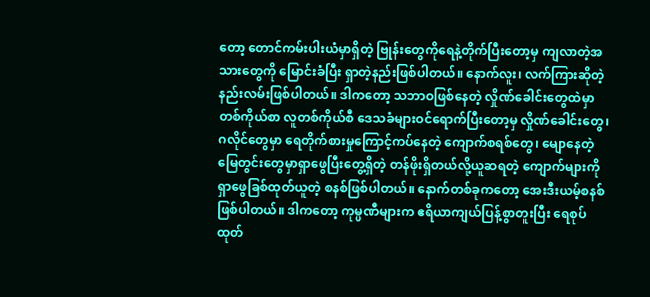တော့ တောင်ကမ်းပါးယံမှာရှိတဲ့ ဗြုန်းတွေကိုရေနဲ့တိုက်ပြီးတော့မှ ကျလာတဲ့အသားတွေကို မြောင်းခံပြီး ရှာတဲ့နည်းဖြစ်ပါတယ်။ နောက်လူး၊ လက်ကြားဆိုတဲ့နည်းလမ်းဖြစ်ပါတယ်။ ဒါကတော့ သဘာဝဖြစ်နေတဲ့ လှိုဏ်ခေါင်းတွေထဲမှာ တစ်ကိုယ်စာ လူတစ်ကိုယ်စီ ဒေသခံများဝင်ရောက်ပြီးတော့မှ လှိုဏ်ခေါင်းတွေ၊ ဂလိုင်တွေမှာ ရေတိုက်စားမှုကြောင့်ကပ်နေတဲ့ ကျောက်စရစ်တွေ၊ မျောနေတဲ့ မြေတွင်းတွေမှာရှာဖွေပြီးတွေ့ရှိတဲ့ တန်ဖိုးရှိတယ်လို့ယူဆရတဲ့ ကျောက်များကို ရှာဖွေခြစ်ထုတ်ယူတဲ့ စနစ်ဖြစ်ပါတယ်။ နောက်တစ်ခုကတော့ အေးဒီးယမ့်စနစ် ဖြစ်ပါတယ်။ ဒါကတော့ ကုမ္ပဏီများက ဧရိယာကျယ်ပြန့်စွာတူးပြီး ရေစုပ်ထုတ်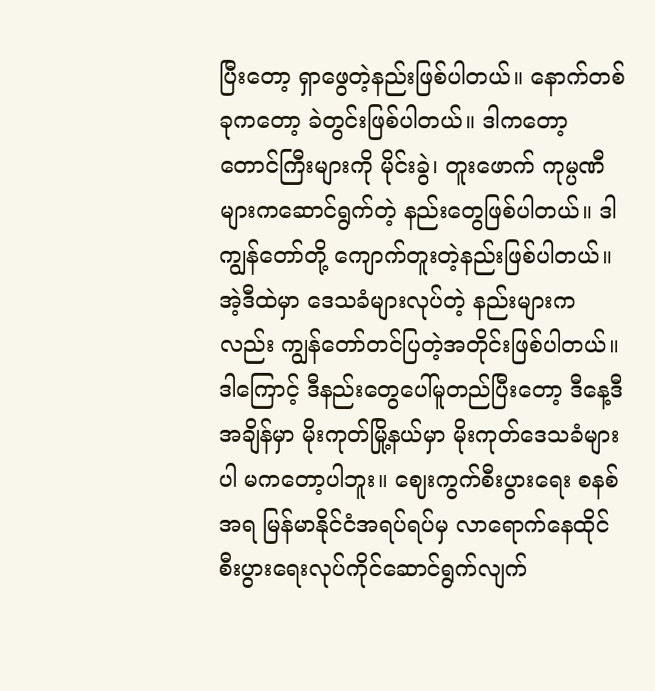ပြီးတော့ ရှာဖွေတဲ့နည်းဖြစ်ပါတယ်။ နောက်တစ်ခုကတော့ ခဲတွင်းဖြစ်ပါတယ်။ ဒါကတော့ တောင်ကြီးများကို မိုင်းခွဲ၊ တူးဖောက် ကုမ္ပဏီများကဆောင်ရွက်တဲ့ နည်းတွေဖြစ်ပါတယ်။ ဒါကျွန်တော်တို့ ကျောက်တူးတဲ့နည်းဖြစ်ပါတယ်။ အဲ့ဒီထဲမှာ ဒေသခံများလုပ်တဲ့ နည်းများကလည်း ကျွန်တော်တင်ပြတဲ့အတိုင်းဖြစ်ပါတယ်။ ဒါကြောင့် ဒီနည်းတွေပေါ်မူတည်ပြီးတော့ ဒီနေ့ဒီအချိန်မှာ မိုးကုတ်မြို့နယ်မှာ မိုးကုတ်ဒေသခံများပါ မကတော့ပါဘူး။ ဈေးကွက်စီးပွားရေး စနစ်အရ မြန်မာနိုင်ငံအရပ်ရပ်မှ လာရောက်နေထိုင် စီးပွားရေးလုပ်ကိုင်ဆောင်ရွက်လျက်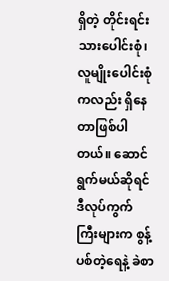ရှိတဲ့ တိုင်းရင်းသားပေါင်းစုံ၊ လူမျိုးပေါင်းစုံကလည်း ရှိနေတာဖြစ်ပါတယ်။ ဆောင်ရွက်မယ်ဆိုရင် ဒီလုပ်ကွက်ကြီးများက စွန့်ပစ်တဲ့ရေနဲ့ ခဲစာ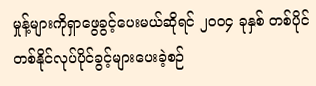မှုန့်များကိုရှာဖွေခွင့်ပေးမယ်ဆိုရင် ၂၀၀၄ ခုနှစ် တစ်ပိုင် တစ်နိုင်လုပ်ပိုင်ခွင့်များပေးခဲ့စဉ်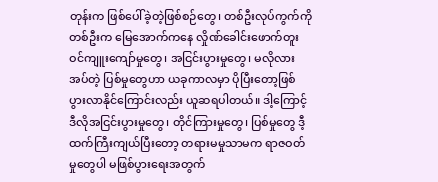တုန်းက ဖြစ်ပေါ်ခဲ့တဲ့ဖြစ်စဉ်တွေ၊ တစ်ဦးလုပ်ကွက်ကို တစ်ဦးက မြေအောက်ကနေ လှိုဏ်ခေါင်းဖောက်တူးဝင်ကျူးကျော်မှုတွေ၊ အငြင်းပွားမှုတွေ၊ မလိုလားအပ်တဲ့ ပြစ်မှုတွေဟာ ယခုကာလမှာ ပိုပြီးတော့ဖြစ်ပွားလာနိုင်ကြောင်းလည်း ယူဆရပါတယ်။ ဒါ့ကြောင့် ဒီလိုအငြင်းပွားမှုတွေ၊ တိုင်ကြားမှုတွေ၊ ပြစ်မှုတွေ ဒီ့ထက်ကြီးကျယ်ပြီးတော့ တရားမမှုသာမက ရာဇဝတ်မှုတွေပါ မဖြစ်ပွားရေးအတွက်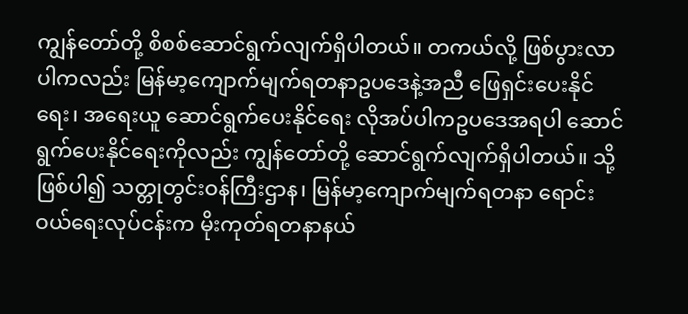ကျွန်တော်တို့ စိစစ်ဆောင်ရွက်လျက်ရှိပါတယ်။ တကယ်လို့ ဖြစ်ပွားလာပါကလည်း မြန်မာ့ကျောက်မျက်ရတနာဥပဒေနဲ့အညီ ဖြေရှင်းပေးနိုင်ရေး၊ အရေးယူ ဆောင်ရွက်ပေးနိုင်ရေး လိုအပ်ပါကဥပဒေအရပါ ဆောင်ရွက်ပေးနိုင်ရေးကိုလည်း ကျွန်တော်တို့ ဆောင်ရွက်လျက်ရှိပါတယ်။ သို့ဖြစ်ပါ၍ သတ္တုတွင်းဝန်ကြီးဌာန၊ မြန်မာ့ကျောက်မျက်ရတနာ ရောင်းဝယ်ရေးလုပ်ငန်းက မိုးကုတ်ရတနာနယ်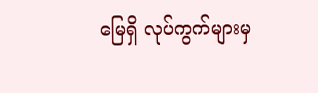မြေရှိ လုပ်ကွက်များမှ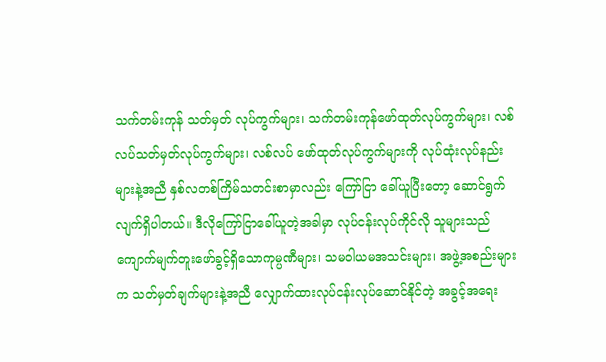သက်တမ်းကုန် သတ်မှတ် လုပ်ကွက်များ၊ သက်တမ်းကုန်ဖော်ထုတ်လုပ်ကွက်များ၊ လစ်လပ်သတ်မှတ်လုပ်ကွက်များ၊ လစ်လပ် ဖော်ထုတ်လုပ်ကွက်များကို လုပ်ထုံးလုပ်နည်းများနဲ့အညီ နှစ်လတစ်ကြိမ်သတင်းစာမှာလည်း ကြော်ငြာ ခေါ်ယူပြီးတော့ ဆောင်ရွက်လျက်ရှိပါတယ်။ ဒီလိုကြော်ငြာခေါ်ယူတဲ့အခါမှာ လုပ်ငန်းလုပ်ကိုင်လို သူများသည် ကျောက်မျက်တူးဖော်ခွင့်ရှိသောကုမ္ပဏီများ၊ သမဝါယမအသင်းများ၊ အဖွဲ့အစည်းများက သတ်မှတ်ချက်များနဲ့အညီ လျှောက်ထားလုပ်ငန်းလုပ်ဆောင်နိုင်တဲ့ အခွင့်အရေး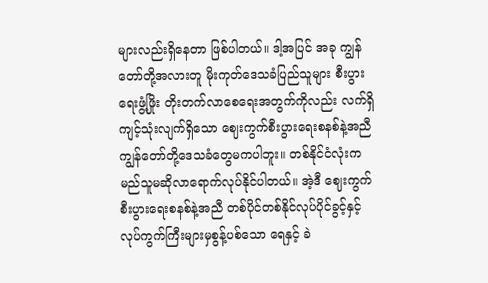များလည်းရှိနေတာ ဖြစ်ပါတယ်။ ဒါ့အပြင် အခု ကျွန်တော်တို့အလားတူ မိုးကုတ်ဒေသခံပြည်သူများ စီးပွားရေးဖွံ့ဖြိုး တိုးတက်လာစေရေးအတွက်ကိုလည်း လက်ရှိကျင့်သုံးလျက်ရှိသော ဈေးကွက်စီးပွားရေးစနစ်နဲ့အညီ ကျွန်တော်တို့ဒေသခံတွေမကပါဘူး။ တစ်နိုင်ငံလုံးက မည်သူမဆိုလာရောက်လုပ်နိုင်ပါတယ်။ အဲ့ဒီ ဈေးကွက်စီးပွားရေးစနစ်နဲ့အညီ တစ်ပိုင်တစ်နိုင်လုပ်ပိုင်ခွင့်နှင့် လုပ်ကွက်ကြီးများမှစွန့်ပစ်သော ရေနှင့် ခဲ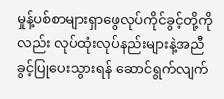မှုန့်ပစ်စာများရှာဖွေလုပ်ကိုင်ခွင့်တို့ကိုလည်း လုပ်ထုံးလုပ်နည်းများနဲ့အညီ ခွင့်ပြုပေးသွားရန် ဆောင်ရွက်လျက်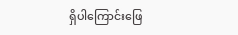ရှိပါကြောင်းဖြေ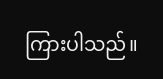ကြားပါသည်။